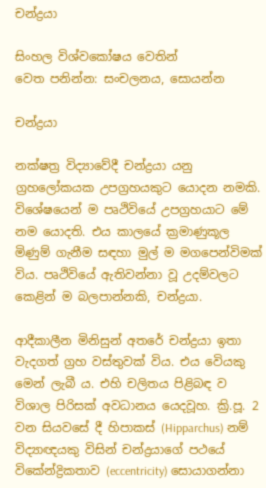චන්ද්‍රයා

සිංහල විශ්වකෝෂය වෙතින්
වෙත පනින්න: සංචලනය, සොයන්න

චන්ද්‍රයා

නක්ෂත්‍ර විද්‍යාවේදී චන්ද්‍රයා යනු ග්‍රහලෝකයක උපග්‍රහයකුට යොදන නමකි. විශේෂයෙන් ම පෘථිවියේ උපග්‍රහයාට මේ නම යොදති. එය කාලයේ ක්‍රමාණුකූල මිණුම් ගැනීම සඳහා මුල් ම මගපෙන්විමක් විය. පෘථිවියේ ඇතිවන්නා වූ උදම්වලට කෙළින් ම බලපාන්නකි, චන්ද්‍රයා.

ආදීකාලීන මිනිසුන් අතරේ චන්ද්‍රයා ඉතා වැදගත් ග්‍රහ වස්තුවක් විය. එය වෙියකු මෙන් ලැබී ය. එහි චලිතය පිළිබඳ ව විශාල පිරිසක් අවධානය යෙදවූහ. ක්‍රි.පූ. 2 වන සියවසේ දී හිපාකස් (Hipparchus) නම් විද්‍යාඥයකු විසින් චන්ද්‍රයාගේ පථයේ විකේන්ද්‍රිකතාව (eccentricity) සොයාගන්නා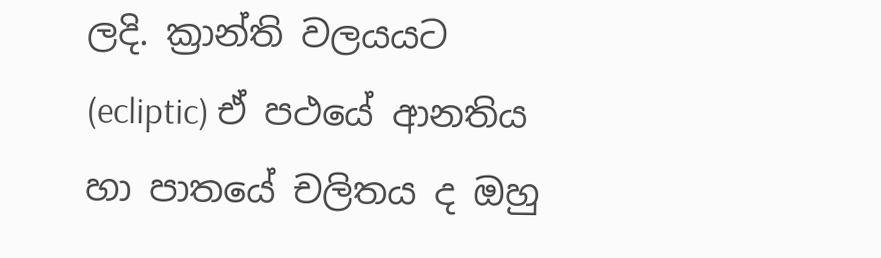ලදි. ක්‍රාන්ති වලයයට (ecliptic) ඒ පථයේ ආනතිය හා පාතයේ චලිතය ද ඔහු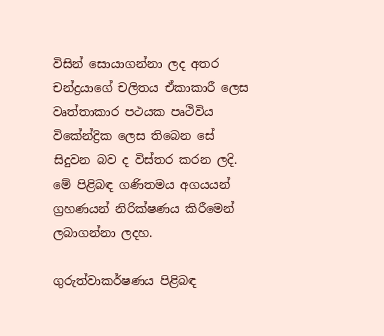විසින් සොයාගන්නා ලද අතර චන්ද්‍රයාගේ චලිතය ඒකාකාරී ලෙස වෘත්තාකාර පථයක පෘථිවිය විකේන්ද්‍රික ලෙස තිබෙන සේ සිදුවන බව ද විස්තර කරන ලදි. මේ පිළිබඳ ගණිතමය අගයයන් ග්‍රහණයන් නිරික්ෂණය කිරීමෙන් ලබාගන්නා ලදහ.

ගුරුත්වාකර්ෂණය පිළිබඳ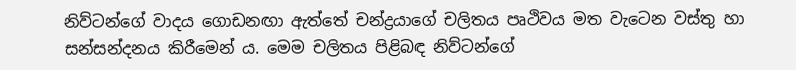නිව්ටන්ගේ වාදය ‍ගොඩනඟා ඇත්තේ චන්ද්‍රයාගේ චලිතය පෘථිවය මත වැටෙන වස්තු හා සන්සන්දනය කිරීමෙන් ය. මෙම චලිතය පිළිබඳ නිව්ටන්ගේ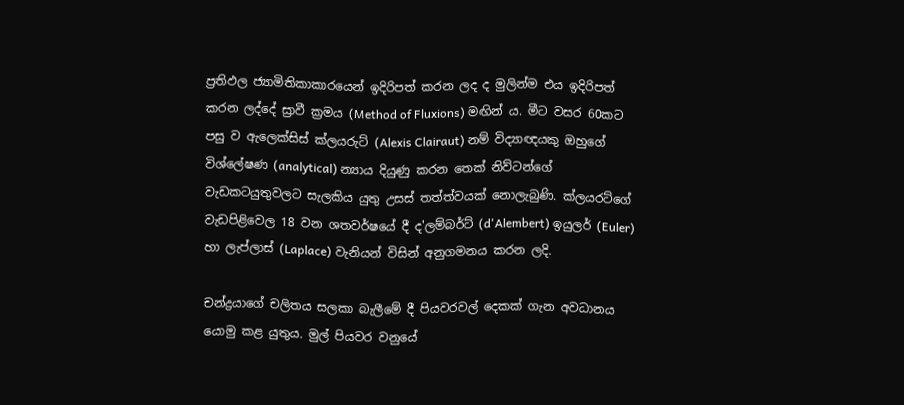ප්‍රතිඵල ජ්‍යාමිතිකාකාරයෙන් ඉදිරිපත් කරන ලද ද මුලින්ම එය ඉදිරිපත් කරන ලද්දේ ස්‍රාවී ක්‍රමය (Method of Fluxions) මඟින් ය. මීට වසර 60කට පසු ව ඇලෙක්සිස් ක්ලයරුට් (Alexis Clairaut) නම් විද්‍යාඥයකු ඔහුගේ විශ්ලේෂණ (analytical) න්‍යාය දියුණු කරන තෙක් නිව්ටන්ගේ වැඩකටයුතුවලට සැලකිය යුතු උසස් තත්ත්වයක් නොලැබුණි. ක්ලයරට්ගේ වැඩපිළිවෙල 18 වන ශතවර්ෂයේ දී ද'ලම්බර්ට් (d'Alembert) ඉයුලර් (Euler) හා ලැප්ලාස් (Laplace) වැනියන් විසින් අනුගමනය කරන ලදි.

චන්ද්‍රයාගේ චලිතය සලකා බැලීමේ දී පියවරවල් දෙකක් ගැන අවධානය යොමු කළ යුතුය. මුල් පියවර වනුයේ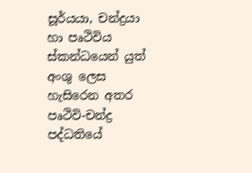සූර්යයා, චන්ද්‍රයා හා පෘථිවිය ස්කන්ධයෙන් යුත් අංශු ලෙස හැසි‍රෙන අතර පෘථිවි-චන්ද්‍ර පද්ධතියේ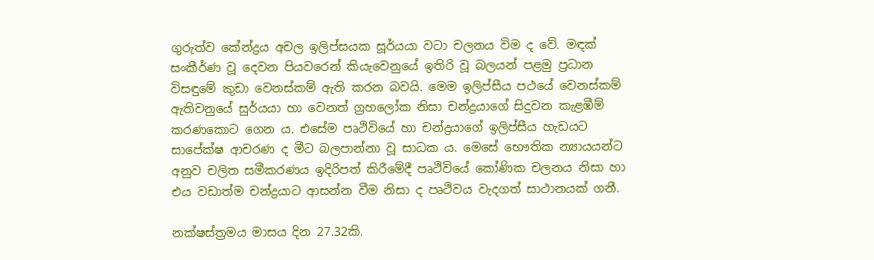ගුරුත්ව කේන්ද්‍රය අචල ඉලිප්සයක සූර්යයා වටා චලනය විම ද‍ වේ. මඳක් සංකීර්ණ වූ දෙවන පියවරෙන් කියැවෙනුයේ ඉතිරි වූ බලයන් පළමු ප්‍රධාන විසඳුමේ කුඩා වෙනස්කම් ඇති කරන බවයි. මෙම ඉලිප්සීය පථයේ වෙනස්කම් ඇතිවනුයේ සුර්යයා හා වෙනත් ග්‍රහලෝක නිසා චන්ද්‍රයාගේ සිදුවන කැළඹීම් කරණකොට ගෙන ය. එසේම පෘථිවියේ හා චන්ද්‍රයාගේ ඉලිප්සීය හැඩයට සාපේක්ෂ ආචරණ ද මීට බලපාන්නා වූ සාධක ය. මෙසේ භෞතික න්‍යායයන්ට අනුව චලිත සමීකරණය ඉදිරිපත් කිරීමේදී පෘථිවියේ කෝණික චලනය නිසා හා එය වඩාත්ම චන්ද්‍රයාට ආසන්න වීම නිසා ද පෘථිවය වැදගත් සාථානයක් ගනී.

නක්ෂස්ත්‍රමය මාසය දින 27.32කි.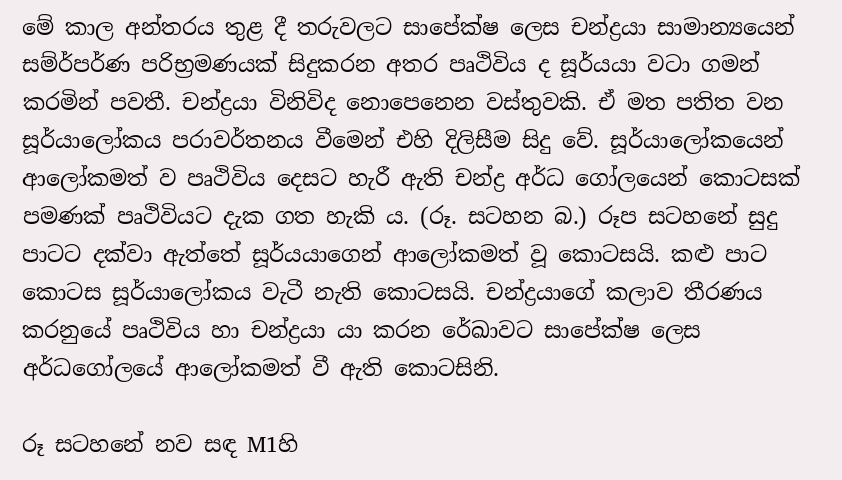මේ කාල අන්තරය තුළ දී තරුවලට සාපේක්ෂ ලෙස චන්ද්‍රයා සාමාන්‍යයෙන් සම්ර්‍පර්ණ පරිභ්‍රමණයක් සිදුකරන අතර පෘථිවිය ද සූර්යයා වටා ගමන් කරමින් පවතී. චන්ද්‍රයා විනිවිද නොපෙනෙන වස්තුවකි. ඒ මත පතිත වන සූර්යාලෝකය පරාවර්තනය වීමෙන් එහි දිලිසීම සිදු වේ. සූර්යාලෝකයෙන් ආලෝකමත් ව පෘථිවිය දෙසට හැරී ඇති චන්ද්‍ර අර්ධ ගෝලයෙන් කොටසක් පමණක් පෘථිවියට දැක ගත හැකි ය. (රූ. සටහන බ.) රූප සටහනේ සුදු පාටට දක්වා ඇත්තේ සූර්යයාගෙන් ආලෝකමත් වූ කොටසයි. කළු පාට කොටස සූර්යාලෝකය වැටී නැති කොටසයි. චන්ද්‍රයාගේ කලාව තීරණය කරනුයේ පෘථිවිය හා චන්ද්‍රයා යා කරන රේඛාවට සාපේක්ෂ ලෙස අර්ධගෝලයේ ආලෝකමත් වී ඇති කොටසිනි.

රූ සටහ‍නේ නව සඳ M1හි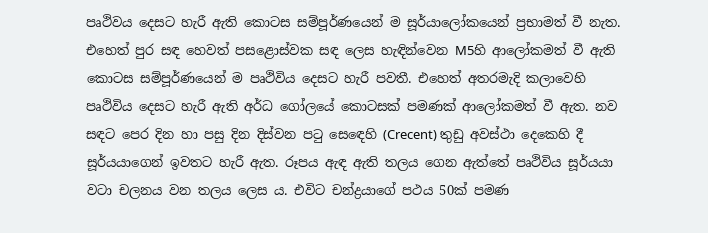පෘථිවය දෙසට හැරී ඇති කොටස සම්පූර්ණයෙන් ම සූර්යාලෝකයෙන් ප්‍රභාමත් වී නැත. එහෙත් පුර සඳ හෙවත් පසළොස්වක සඳ ලෙස හැඳින්වෙන M5හි ආලෝකමත් වී ඇති කොටස සම්පූර්ණයෙන් ම පෘථිවිය දෙසට හැරී පවතී. එහෙත් අතරමැදි කලාවෙහි පෘථිවිය දෙසට හැරී ඇති අර්ධ ගෝලයේ කොටසක් පමණක් ආලෝකමත් වී ඇත. නව සඳට පෙර දින හා පසු දින දිස්වන පටු ස‍ෙඳෙහි (Crecent) තුඩු අවස්ථා දෙකෙහි දී සූර්යයාගෙන් ඉවතට හැරී ඇත. රූපය ඇඳ ඇති තලය ගෙන ඇත්තේ පෘථිවිය සූර්යයා වටා චලනය වන තලය ලෙස ය. එවිට චන්ද්‍රයාගේ පථය 50ක් පමණ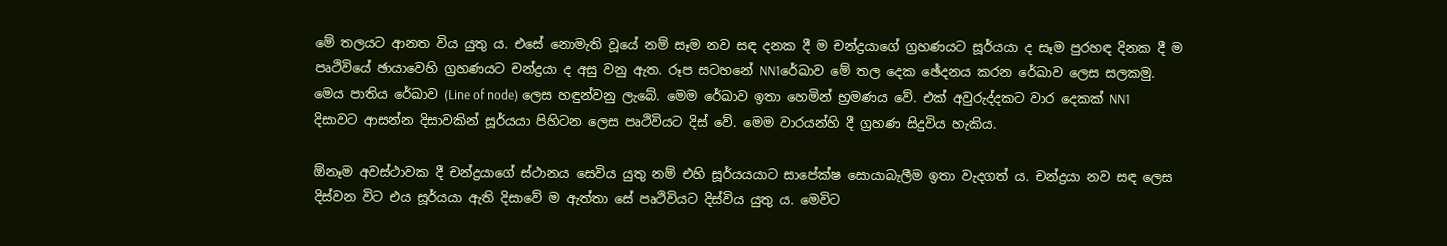මේ තලයට ආනත විය යුතු ය. එසේ නොමැති වූයේ නම් සෑම නව සඳ දනක දී ම චන්ද්‍රයාගේ ග්‍රහණයට සූර්යයා ද සෑම පුරහඳ දිනක දී ම පෘථිවියේ ඡායාවෙහි ග්‍රහණයට චන්ද්‍රයා ද අසු වනු ඇත. රූප සටහනේ NN1රේඛාව මේ තල දෙක ඡේදනය කරන රේඛාව ලෙස සලකමු. මෙය පාතිය රේඛාව (Line of node) ලෙස හඳුන්වනු ලැබේ. මෙම රේඛාව ඉතා හෙමින් භ්‍රමණය වේ. එක් අවුරුද්දකට වාර දෙකක් NN1 දිසාවට ආසන්න දිසාවකින් සූර්යයා පිහිටන ලෙස පෘථිවියට දිස් වේ. මෙම වාරයන්හි දී ග්‍රහණ සිදුවිය හැකිය.

ඕනෑම අවස්ථාවක දී චන්ද්‍රයාගේ ස්ථානය සෙවිය යුතු නම් එහි සූර්යයයාට සාපේක්ෂ සොයාබැලීම ඉතා වැදගත් ය. චන්ද්‍රයා නව සඳ ලෙස දිස්වන විට එය සූර්යයා ඇති දිසාවේ ම ඇත්තා සේ පෘථිවියට දිස්විය යුතු ය. මෙවිට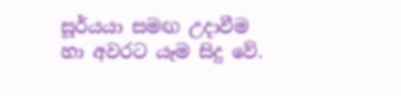සූර්යයා සමඟ උදාවීම හා අවරට යෑම සිදු වේ.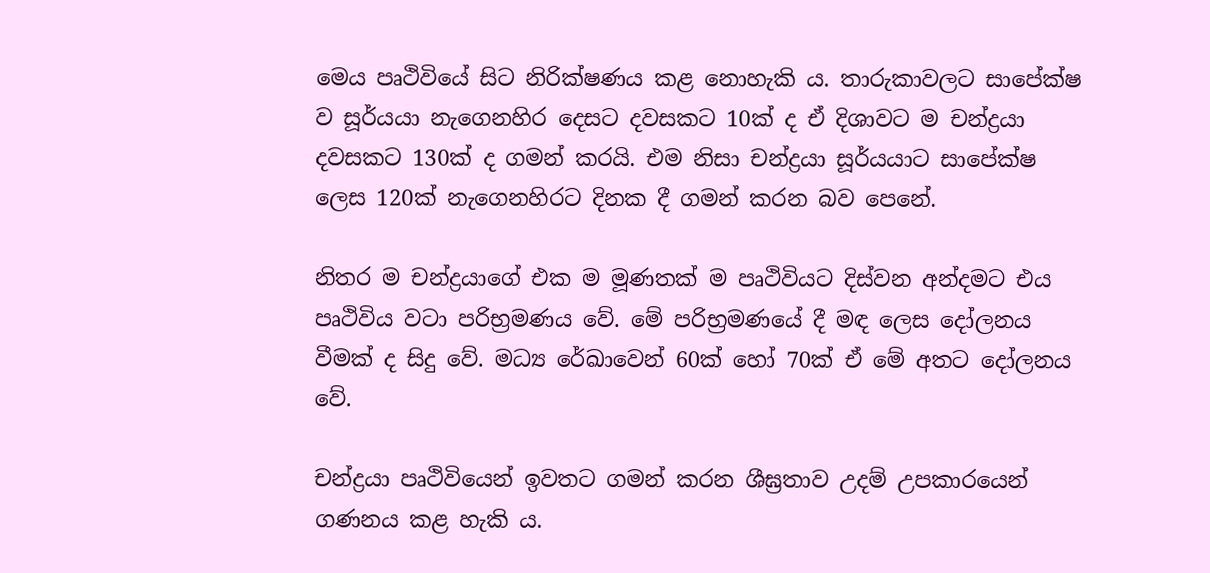මෙය පෘථිවියේ සිට නිරික්ෂණය කළ නොහැකි ය. තාරුකාවලට සාපේක්ෂ ව සූර්යයා නැගෙනහිර දෙසට දවසකට 10ක් ද ඒ දිශාවට ම චන්ද්‍රයා දවසකට 130ක් ද ගමන් කරයි. එම නිසා චන්ද්‍රයා සූර්යයාට සාපේක්ෂ ලෙස 120ක් නැගෙනහිරට දිනක දී ගමන් කරන බව පෙනේ.

නිතර ම චන්ද්‍රයාගේ එක ම මූණතක් ම පෘථිවියට දිස්වන අන්දමට එය පෘථිවිය වටා පරිභ්‍රමණය වේ. මේ පරිභ්‍රමණයේ දී මඳ ලෙස දෝලනය වීමක් ද සිදු වේ. මධ්‍ය රේඛාවෙන් 60ක් හෝ 70ක් ඒ මේ අතට දෝලනය වේ.

චන්ද්‍රයා පෘථිවියෙන් ඉවතට ගමන් කරන ශීඝ්‍රතාව උදම් උපකාරයෙන් ගණනය කළ හැකි ය.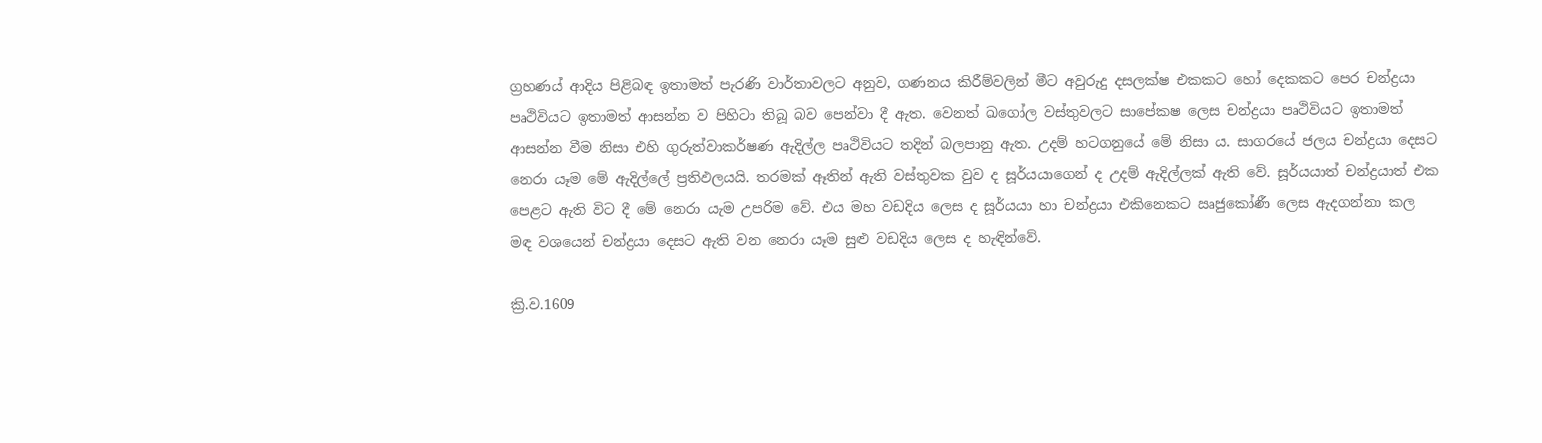ග්‍රහණය් ආදිය පිළිබඳ ඉතාමත් පැරණි වාර්තාවලට අනුව, ගණනය කිරීම්වලින් මීට අවුරුදු දසලක්ෂ එකකට හෝ දෙකකට පෙර චන්ද්‍රයා පෘථිවියට ඉතාමත් ආසන්න ව පිහිටා තිබූ බව පෙන්වා දී ඇත. වෙනත් ඛගෝල වස්තුවලට සාපේකෂ ලෙස චන්ද්‍රයා පෘථිවියට ඉතාමත් ආසන්න වීම නිසා එහි ගුරුත්වාකර්ෂණ ඇදිල්ල පෘථිවියට තදින් බලපානු ඇත. උදම් හටගනුයේ මේ නිසා ය. සාගරයේ ජලය චන්ද්‍රයා දෙසට නෙරා යෑම මේ ඇදිල්ලේ ප්‍රතිඵලයයි. තරමක් ඈතින් ඇති වස්තුවක වුව ද සූර්යයාගෙන් ද උදම් ඇදිල්ලක් ඇති වේ. සූර්යයාත් චන්ද්‍රයාත් එක පෙළට ඇති විට දී මේ නෙරා යැම උපරිම වේ. එය මහ වඩදිය ලෙස ද සූර්යයා හා චන්ද්‍රයා එකිනෙකට ඍජුකෝණී ලෙස ඇදගන්නා කල මඳ වශයෙන් චන්ද්‍රයා දෙසට ඇති වන නෙරා යෑම සුළු වඩදිය ලෙස ද හැඳින්වේ.

ක්‍රි.ව.1609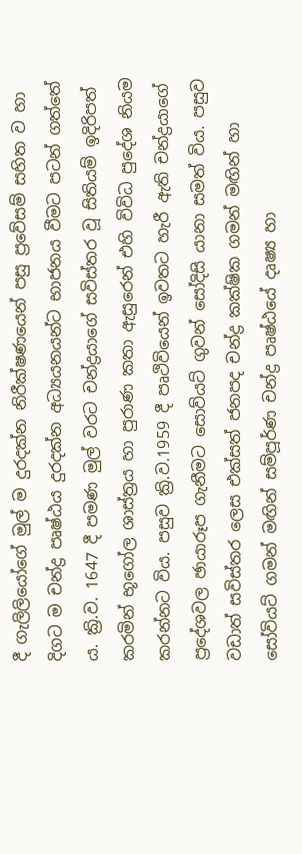දී ගැලිලියෝගේ මුල් ම දුරදක්න නිරීක්ෂණයෙන් පසු ප්‍රවේසම් සහිත ව හා දිගට ම චන්ද්‍ර පෘෂ්ඨය දුරදක්න අධ්‍යයනයන්ට භාජනය වීමට පටන් ගත්තේ ය. ක්‍රි.ව. 1647 දී පමණ මුල් වරට චන්ද්‍රයාගේ සවිස්තර වූ සිතියම් ඉදිරිපත් කරමින් භූගෝල ශාස්ත්‍රය හා පුරාණ කතා ඇසුරෙන් එහි විවිධ පුදේශ නියම කරන්නට විය. පසුව ක්‍රි.ව.1959 දී පෘථිවියෙන් ඉවතට හැරී ඇති චන්ද්‍රයාගේ ප්‍රදේශවල ඡායාරූප ගැනීමට සොව්යට් ගුවන් සෝදිසි යානා සමත් විය. පසුව වඩාත් සවිස්තර ලෙස එක්සත් ජනපද චන්ද්‍ර කක්ෂික ගමන් මඟින් හා සෝවියට් ගමන් මඟින් සම්පූර්ණ චන්ද්‍ර පෘෂ්ඨයේ දෘෂ්‍ය හා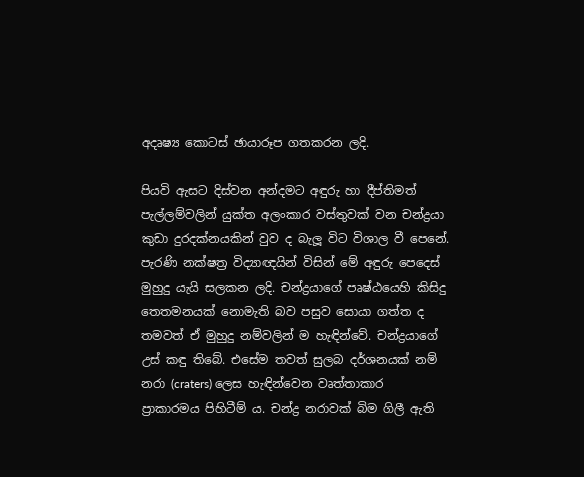අදෘෂ්‍ය කොටස් ඡායාරූප ගතකරන ලදි.

පියවි ඇසට දිස්වන අන්දමට අඳුරු හා දීප්තිමත් පැල්ලම්වලින් යුක්ත අලංකාර වස්තුවක් වන චන්ද්‍රයා කුඩා දුරදක්නයකින් වුව ද බැලූ විට විශාල වී පෙනේ. පැරණි නක්ෂත්‍ර විද්‍යාඥයින් විසින් මේ අඳුරු පෙදෙස් මුහුදු යැයි සලකන ලදි. චන්ද්‍රයාගේ පෘෂ්ඨයෙහි කිසිදු තෙතමනයක් නොමැති බව පසුව සොයා ගත්ත ද තමවත් ඒ මුහුදු නම්වලින් ම හැඳින්වේ. චන්ද්‍රයාගේ උස් කඳු තිබේ. එසේම තවත් සුලබ දර්ශනයක් නම් නරා (craters) ලෙස හැඳින්වෙන වෘත්තාකාර ප්‍රාකාරමය පිහිටීම් ය. චන්ද්‍ර නරාවක් බිම ගිලී ඇති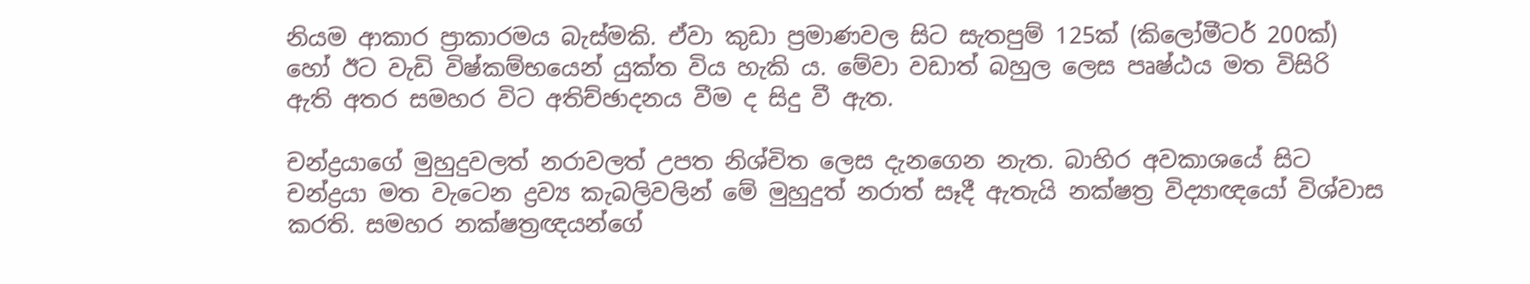නියම ආකාර ප්‍රාකාරමය බැස්මකි. ඒවා කුඩා ප්‍රමාණවල සිට සැතපුම් 125ක් (කිලෝමීටර් 200ක්) හෝ ඊට වැඩි විෂ්කම්භයෙන් යුක්ත විය හැකි ය. මේවා වඩාත් බහුල ලෙස පෘෂ්ඨය මත විසිරි ඇති අතර සමහර විට අතිච්ඡාදනය වීම ද සිදු වී ඇත.

චන්ද්‍රයාගේ මුහුදුවලත් නරාවලත් උපත නිශ්චිත ලෙස දැනගෙන නැත. බාහිර අවකාශයේ සිට චන්ද්‍රයා මත වැටෙන ද්‍රව්‍ය කැබලිවලින් මේ මුහුදුත් නරාත් සෑදී ඇතැයි නක්ෂත්‍ර විද්‍යාඥයෝ විශ්වාස කරති. සමහර නක්ෂත්‍රඥයන්ගේ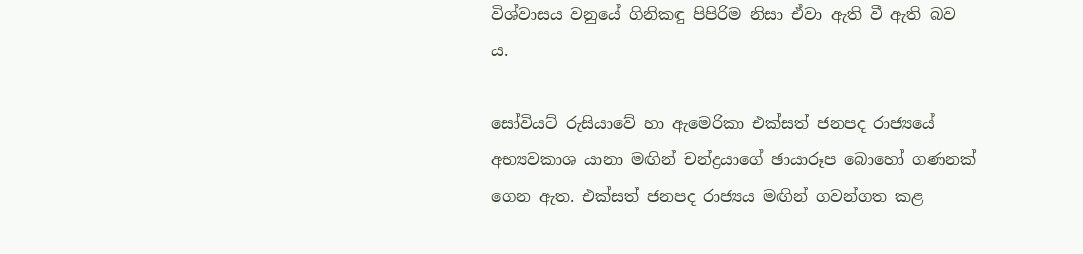විශ්වාසය වනුයේ ගිනිකඳු පිපිරිම නිසා ඒවා ඇති වී ඇති බව ය.

සෝවියට් රුසියාවේ හා ඇමෙරිකා එක්සත් ජනපද රාජ්‍යයේ අභ්‍යවකාශ යානා මඟින් චන්ද්‍රයාගේ ඡායාරූප බොහෝ ගණනක් ගෙන ඇත. එක්සත් ජනපද රාජ්‍යය මඟින් ගවන්ගත කළ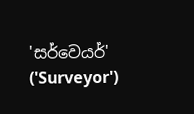'සර්වෙයර්' ('Surveyor')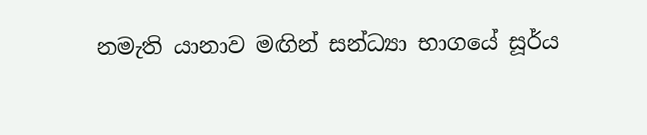නමැති යානාව මඟින් සන්ධ්‍යා භාගයේ සූර්ය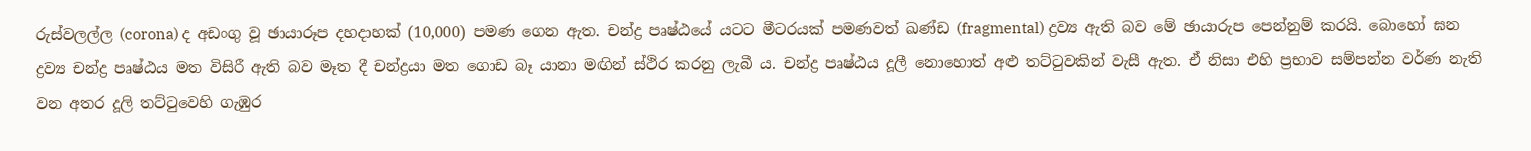රුස්වලල්ල (corona) ද අඩංගු වූ ඡායාරූප දහදාහක් (10,000) පමණ ගෙන ඇත. චන්ද්‍ර පෘෂ්ඨයේ යටට මීටරයක් පමණවත් ඛණ්ඩ (fragmental) ද්‍රව්‍ය ඇති බව මේ ඡායාරුප පෙන්නුම් කරයි. බොහෝ ඝන ද්‍රව්‍ය චන්ද්‍ර පෘෂ්ඨය මත විසිරී ඇති බව මෑත දී චන්ද්‍රයා මත ගොඩ බෑ යානා මඟින් ස්ථිර කරනු ලැබී ය. චන්ද්‍ර පෘෂ්ඨය දූලී නොහොත් අළු තට්ටුවකින් වැසී ඇත. ඒ නිසා එහි ප්‍රභාව සම්පන්න වර්ණ නැති වන අතර දූලි තට්ටුවෙහි ගැඹුර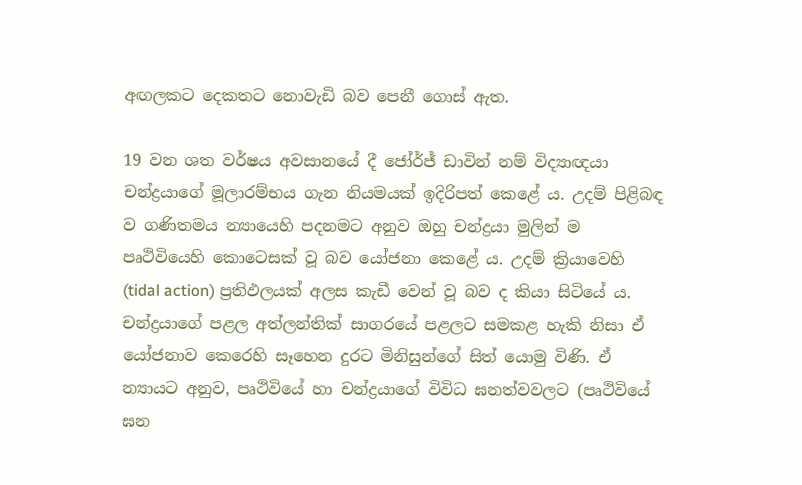අඟලකට දෙකතට නොවැඩි බව පෙනී ගොස් ඇත.

19 වන ශත වර්ෂය අවසානයේ දී ජෝර්ජ් ඩාවින් නම් විද්‍යාඥයා චන්ද්‍රයාගේ මූලාරම්භය ගැන නියමයක් ඉදිරිපත් කෙළේ ය. උදම් පිළිබඳ ව ගණිතමය න්‍යායෙහි පදනමට අනුව ඔහු චන්ද්‍රයා මුලින් ම පෘථිවියෙහි කොටෙසක් වූ බව යෝජනා කෙළේ ය. උදම් ක්‍රියාවෙහි (tidal action) ප්‍රතිඵලයක් අලස කැඩී වෙන් වූ බව ද කියා සිටියේ ය. චන්ද්‍රයාගේ පළල අත්ලන්තික් සාගරයේ පළලට සමකළ හැකි නිසා ඒ යෝජනාව කෙරෙහි සෑහෙන දුරට මිනිසුන්ගේ සිත් යොමු විණි. ඒ න්‍යායට අනුව, පෘථිවියේ හා චන්ද්‍රයාගේ විවිධ ඝනත්වවලට (පෘථිවියේ ඝන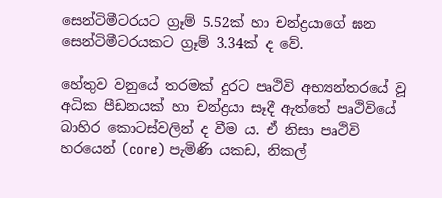සෙන්ටිමීටරයට ග්‍රෑම් 5.52ක් හා චන්ද්‍රයාගේ ඝන සෙන්ටිමීටරයකට ග්‍රෑම් 3.34ක් ද වේ.

හේතුව වනුයේ තරමක් දුරට පෘථිවි අභ්‍යන්තරයේ වූ අධික පීඩනයක් හා චන්ද්‍රයා සෑදී ඇත්තේ පෘථිවියේ බාහිර කොටස්වලින් ද වීම ය. ඒ නිසා පෘථිවි හරයෙන් (core) පැමිණි යකඩ, නිකල්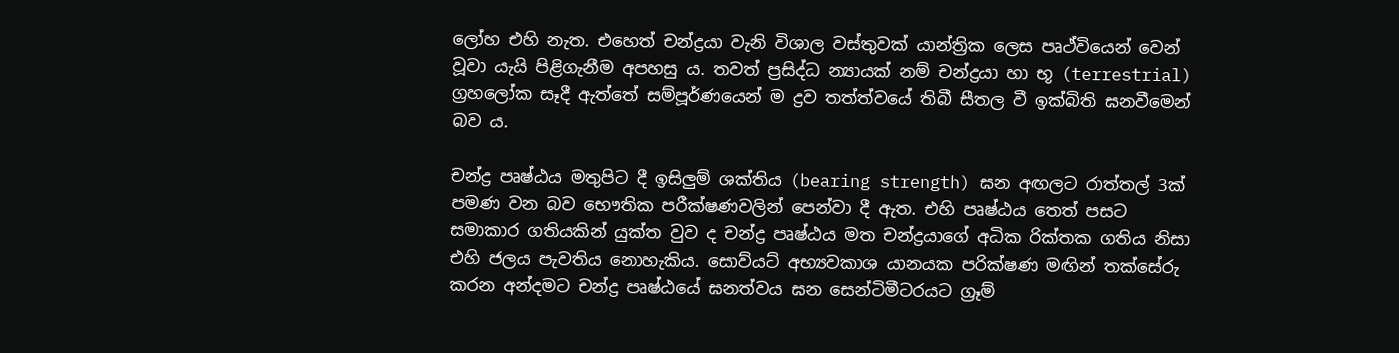ලෝහ එහි නැත. එහෙත් චන්ද්‍රයා වැනි විශාල වස්තුවක් යාන්ත්‍රික ලෙස පෘථ්වියෙන් වෙන් වූවා යැයි පිළිගැනීම අපහසු ය. තවත් ප්‍රසිද්ධ න්‍යායක් නම් චන්ද්‍රයා හා භූ (terrestrial) ග්‍රහලෝක සෑදී ඇත්තේ සම්පූර්ණයෙන් ම ද්‍රව තත්ත්වයේ තිබී සීතල වී ඉක්බිති ඝනවීමෙන් බව ය.

චන්ද්‍ර පෘෂ්ඨය මතුපිට දී ඉසිලුම් ශක්තිය (bearing strength) ඝන අඟලට රාත්තල් 3ක් පමණ වන බව භෞතික පරීක්ෂණවලින් පෙන්වා දී ඇත. එහි පෘෂ්ඨය තෙත් පසට සමාකාර ගතියකින් යුක්ත වුව ද චන්ද්‍ර පෘෂ්ඨය මත චන්ද්‍රයාගේ අධික රික්තක ගතිය නිසා එහි ජලය පැවතිය නොහැකිය. සොව්යට් අභ්‍යවකාශ යානයක පරික්ෂණ මඟින් තක්සේරු කරන අන්දමට චන්ද්‍ර පෘෂ්ඨයේ ඝනත්වය ඝන සෙන්ටිමීටරයට ග්‍රෑම්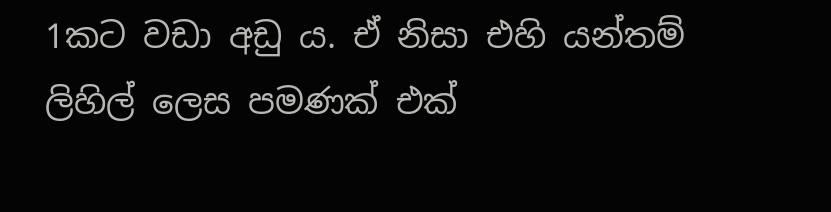1කට වඩා අඩු ය. ඒ නිසා එහි යන්තම් ලිහිල් ලෙස පමණක් එක්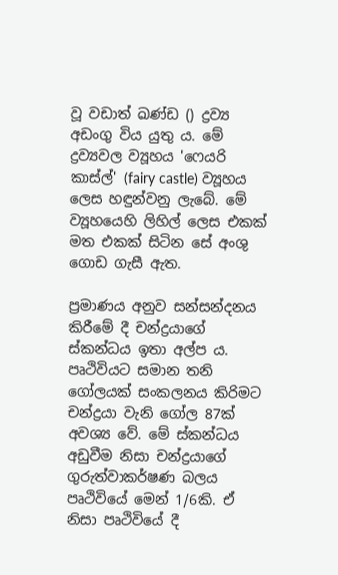වූ වඩාත් ඛණ්ඩ () ද්‍රව්‍ය අඩංගු විය යුතු ය. මේ ද්‍රව්‍යවල ව්‍යූහය 'ෆෙයරි කාස්ල්' (fairy castle) ව්‍යූහය ලෙස හඳුන්වනු ලැබේ. මේ ව්‍යූහයෙහි ලිහිල් ලෙස එකක් මත එකක් සිටින සේ අංශු ගොඩ ගැසී ඇත.

ප්‍රමාණය අනුව සන්සන්දනය කිරීමේ දී චන්ද්‍රයාගේ ස්කන්ධය ඉතා අල්ප ය. පෘථිවියට සමාන තනි ගෝලයක් සංකලනය කිරිමට චන්ද්‍රයා වැනි ගෝල 87ක් අවශ්‍ය වේ. මේ ස්කන්ධය අඩුවීම නිසා චන්ද්‍රයාගේ ගුරුත්වාකර්ෂණ බලය පෘථිවියේ මෙන් 1/6කි. ඒ නිසා පෘථිවියේ දී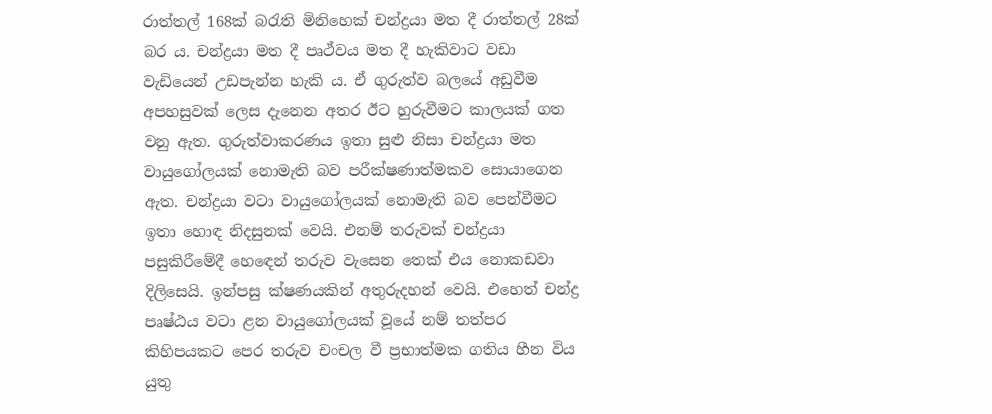රාත්තල් 168ක් බරැති මිනිහෙක් චන්ද්‍රයා මත දී රාත්තල් 28ක් බර ය. චන්ද්‍රයා මත දී පෘථ්වය මත දී හැකිවාට වඩා වැඩියෙන් උඩපැන්න හැකි ය. ඒ ගුරුත්ව බලයේ අඩුවීම අපහසුවක් ලෙස දැනෙන අතර ඊට හුරුවීමට කාලයක් ගත වනු ඇත. ගුරුත්වාකරණය ඉතා සුළු නිසා චන්ද්‍රයා මත වායුගෝලයක් නොමැති බව පරීක්ෂණාත්මකව සොයාගෙන ඇත. චන්ද්‍රයා වටා වායුගෝලයක් නොමැති බව පෙන්වීමට ඉතා හොඳ නිදසුනක් වෙයි. එනම් තරුවක් චන්ද්‍රයා පසුකිරීමේදී හ‍ෙඳෙන් තරුව වැසෙන තෙක් එය නොකඩවා දිලිසෙයි. ඉන්පසු ක්ෂණයකින් අතුරුදහන් වෙයි. එහෙත් චන්ද්‍ර පෘෂ්ඨය වටා ළන වායුගෝලයක් වූයේ නම් තත්පර කිහිපයකට පෙර තරුව චංචල වී ප්‍රභාත්මක ගතිය හීන විය යුතු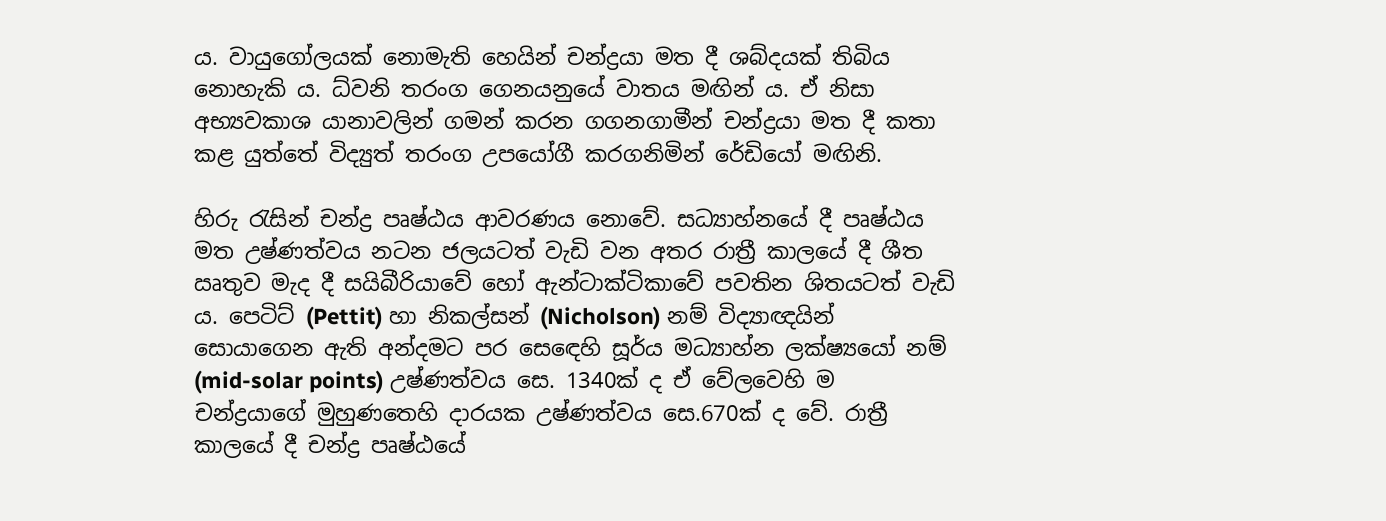ය. වායුගෝලයක් නොමැති හෙයින් චන්ද්‍රයා මත දී ශබ්දයක් තිබිය නොහැකි ය. ධ්වනි තරංග ගෙනයනුයේ වාතය මඟින් ය. ඒ නිසා අභ්‍යවකාශ යානාවලින් ගමන් කරන ගගනගාමීන් චන්ද්‍රයා මත දී කතා කළ යුත්තේ විද්‍යුත් තරංග උපයෝගී කරගනිමින් රේඩියෝ මඟිනි.

හිරු රැසින් චන්ද්‍ර පෘෂ්ඨය ආවරණය නොවේ. සධ්‍යාහ්නයේ දී පෘෂ්ඨය මත උෂ්ණත්වය නටන ජලයටත් වැඩි වන අතර රාත්‍රී කාලයේ දී ශීත ඍතුව මැද දී සයිබීරියාවේ හෝ ඇන්ටාක්ටිකාවේ පවතින ශිතයටත් වැඩි ය. පෙටිට් (Pettit) හා නිකල්සන් (Nicholson) නම් විද්‍යාඥයින් සොයාගෙන ඇති අන්දමට පර ස‍ෙඳෙහි සූර්ය මධ්‍යාහ්න ලක්ෂ්‍යයෝ නම් (mid-solar points) උෂ්ණත්වය සෙ. 1340ක් ද ඒ වේලවෙහි ම චන්ද්‍රයාගේ මුහුණතෙහි දාරයක උෂ්ණත්වය සෙ.670ක් ද වේ. රාත්‍රී කාලයේ දී චන්ද්‍ර පෘෂ්ඨයේ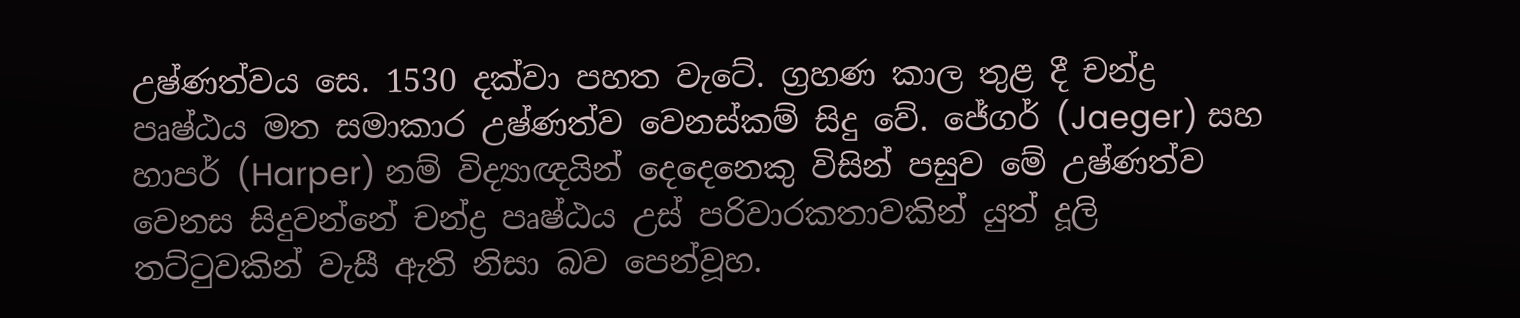උෂ්ණත්වය සෙ. 1530 දක්වා පහත වැටේ. ග්‍රහණ කාල තුළ දී චන්ද්‍ර පෘෂ්ඨය මත සමාකාර උෂ්ණත්ව වෙනස්කම් සිදු වේ. ජේගර් (Jaeger) සහ හාපර් (Harper) නම් විද්‍යාඥයින් දෙදෙනෙකු විසින් පසුව මේ උෂ්ණත්ව වෙනස සිදුවන්නේ චන්ද්‍ර පෘෂ්ඨය උස් පරිවාරකතාවකින් යුත් දූලි තට්ටුවකින් වැසී ඇති නිසා බව පෙන්වූහ.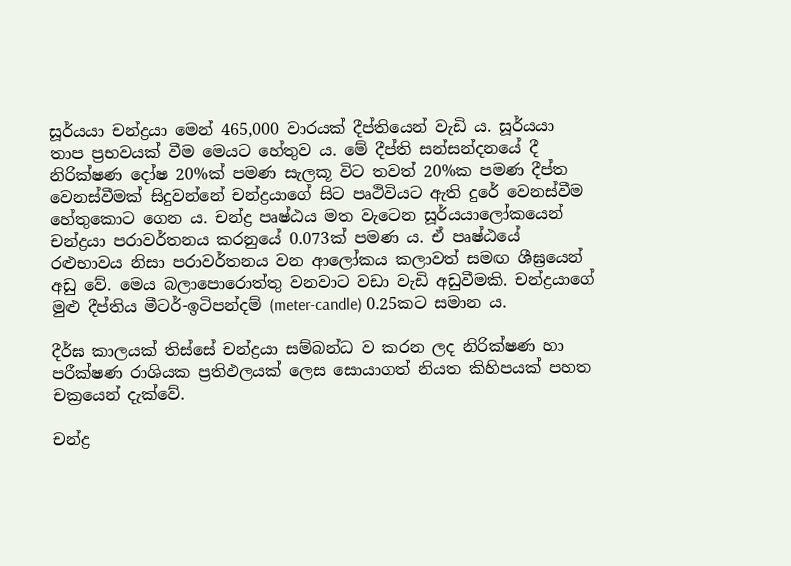සූර්යයා චන්ද්‍රයා මෙන් 465,000 වාරයක් දීප්තියෙන් වැඩි ය. සූර්යයා තාප ප්‍රභවයක් වීම මෙයට හේතුව ය. මේ දීප්ති සන්සන්දනයේ දී නිරික්ෂණ දෝෂ 20%ක් පමණ සැලකූ විට තවත් 20%ක පමණ දීප්ත වෙනස්වීමක් සිදුවන්නේ චන්ද්‍රයාගේ සිට පෘථිවියට ඇති දුරේ වෙනස්වීම හේතුකොට ගෙන ය. චන්ද්‍ර පෘෂ්ඨය මත වැටෙන සූර්යයාලෝකයෙන් චන්ද්‍රයා පරාවර්තනය කරනුයේ 0.073ක් පමණ ය. ඒ පෘෂ්ඨයේ රළුභාවය නිසා පරාවර්තනය වන ආලෝකය කලාවත් සමඟ ශීඝ්‍රයෙන් අඩු වේ. මෙය බලාපොරොත්තු වනවාට වඩා වැඩි අඩුවීමකි. චන්ද්‍රයා‍ගේ මුළු දීප්තිය මීටර්-ඉටිපන්දම් (meter-candle) 0.25කට සමාන ය.

දීර්ඝ කාලයක් තිස්සේ චන්ද්‍රයා සම්බන්ධ ව කරන ලද නිරික්ෂණ හා පරීක්ෂණ රාශියක ප්‍රතිඵලයක් ලෙස සොයාගත් නියත කිහිපයක් පහත චක්‍රයෙන් දැක්වේ.

චන්ද්‍ර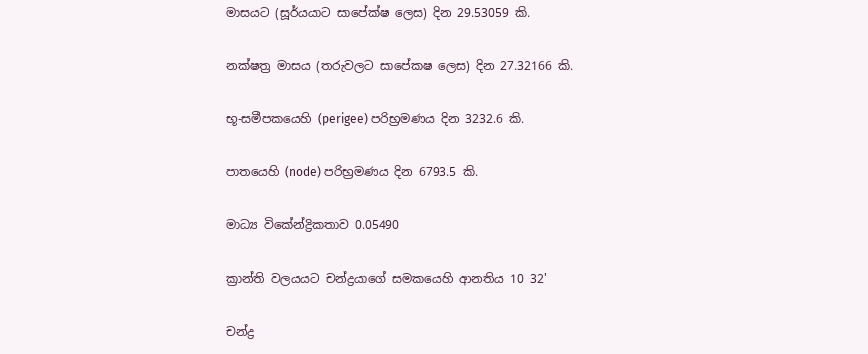මාසයට (සූර්යයාට සාපේක්ෂ ලෙස) දින 29.53059 කි.

නක්ෂත්‍ර මාසය (තරුවලට සාපේකෂ ලෙස) දින 27.32166 කි.

භූ-සමීපකයෙහි (perigee) පරිභ්‍රමණය දින 3232.6 කි.

පාතයෙහි (node) පරිභ්‍රමණය දින 6793.5 කි.

මාධ්‍ය විකේන්ද්‍රිකතාව 0.05490

ක්‍රාන්ති වලයයට චන්ද්‍රයාගේ සමකයෙහි ආනතිය 10 32'

චන්ද්‍ර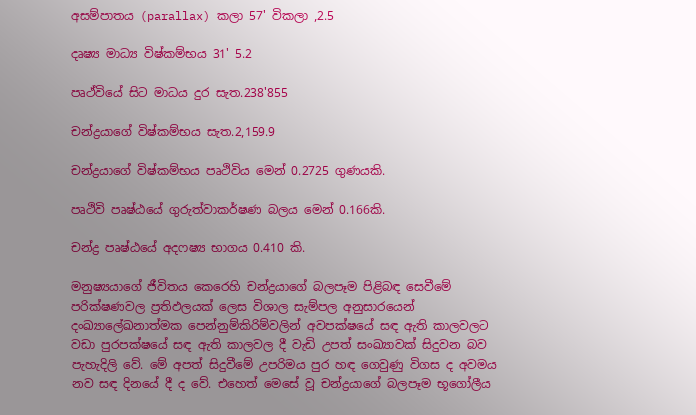අසම්පාතය (parallax) කලා 57' විකලා ,2.5

දෘෂ්‍ය මාධ්‍ය විෂ්කම්භය 31' 5.2

පෘථ්වියේ සිට මාධය දුර සැත.238'855

චන්ද්‍රයාගේ විෂ්කම්භය සැත.2,159.9

චන්ද්‍රයාගේ විෂ්කම්භය පෘථිවිය මෙන් 0.2725 ගුණයකි.

පෘථිවි පෘෂ්ඨයේ ගුරුත්වාකර්ෂණ බලය මෙන් 0.166කි.

චන්ද්‍ර පෘෂ්ඨයේ අදෆෂ්‍ය භාගය 0.410 කි.

මනුෂ්‍යයාගේ ජීවිතය කෙරෙහි චන්ද්‍රයාගේ බලපෑම පිළිබඳ සෙවීමේ පරික්ෂණවල ප්‍රතිඵලයක් ලෙස විශාල සැම්පල අනුසාරයෙන් දංඛ්‍යාලේඛනාත්මක පෙන්නුම්කිරිම්වලින් අවපක්ෂයේ සඳ ඇති කාලවලට වඩා පුරපක්ෂයේ සඳ ඇති කාලවල දී වැඩි උපත් සංඛ්‍යාවක් සිදුවන බව පැහැදිලි වේ. මේ අපත් සිදුවීමේ උපරිමය පුර හඳ ගෙවුණු විගස ද අවමය නව සඳ දිනයේ දී ද වේ. එහෙත් මෙසේ වූ චන්ද්‍රයාගේ බලපෑම භූගෝලීය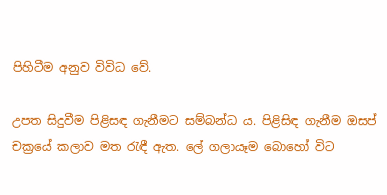පිහිටීම අනුව විවිධ වේ.

උපත සිදුවීම පිළිසඳ ගැනීමට සම්බන්ධ ය. පිළිසිඳ ගැනීම ඔසප් චක්‍රයේ කලාව මත රැඳී ඇත. ලේ ගලායෑම බොහෝ විට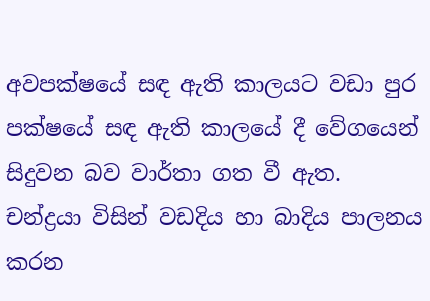අවපක්ෂයේ සඳ ඇති කාලයට වඩා පුර පක්ෂයේ සඳ ඇති කාලයේ දී වේගයෙන් සිදුවන බව වාර්තා ගත වී ඇත. චන්ද්‍රයා විසින් වඩදිය හා බාදිය පාලනය කරන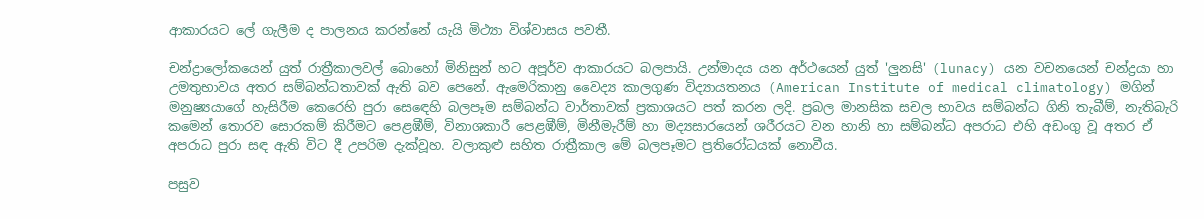ආකාරයට ලේ ගැලීම ද පාලනය කරන්නේ යැයි මිථ්‍යා විශ්වාසය පවතී.

චන්ද්‍රාලෝකයෙන් යුත් රාත්‍රීකාලවල් බොහෝ මිනිසුන් හට අපූර්ව ආකාරයට බලපායි. උන්මාදය යන අර්ථයෙන් යුත් 'ලුනසි' (lunacy) යන වචනයෙන් චන්ද්‍රයා හා උමතුභාවය අතර සම්බන්ධතාවක් ඇති බව පෙනේ. ඇමෙරිකානු වෛද්‍ය කාලගුණ විද්‍යායතනය (American Institute of medical climatology) මගින් මනුෂ්‍යයාගේ හැසිරීම කෙරෙහි පුරා ස‍ෙඳෙහි බලපෑම සම්බන්ධ වාර්තාවක් ප්‍රකාශයට පත් කරන ලදි. ප්‍රබල මානසික සචල භාවය සම්බන්ධ ගිනි තැබීම්, නැතිබැරි කමෙන් තොරව සොරකම් කිරීමට පෙළඹීම්, විනාශකාරී පෙළඹීම්, මිනීමැරීම් හා මද්‍යසාරයෙන් ශරීරයට වන හානි හා සම්බන්ධ අපරාධ එහි අඩංගු වූ අතර ඒ අපරාධ පුරා සඳ ඇති විට දී උපරිම දැක්වූහ. වලාකුළු සහිත රාත්‍රීකාල මේ බලපෑමට ප්‍රතිරෝධයක් නොවීය.

පසුව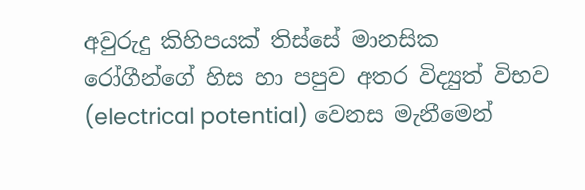අවුරුදු කිහිපයක් තිස්සේ මානසික රෝගීන්ගේ හිස හා පපුව අතර විද්‍යුත් විභව (electrical potential) වෙනස මැනීමෙන්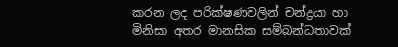කරන ලද පරික්ෂණවලින් චන්ද්‍රයා හා මිනිසා අතර මානසික සම්බන්ධතාවක්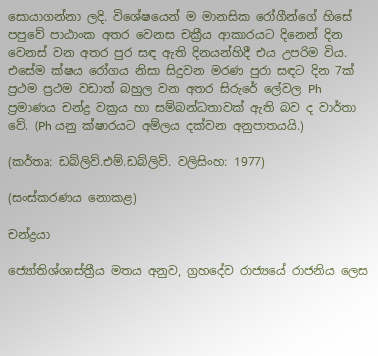සොයාගන්නා ලදි. විශේෂයෙන් ම මානසික රෝගීන්ගේ හිසේ පපුවේ පාඨාංක අතර වෙනස චක්‍රීය ආකාරයට දිනෙන් දින වෙනස් වන අතර පුර සඳ ඇති දිනයන්හිදී එය උපරිම විය. එසේම ක්ෂය‍ රෝගය නිසා සිදුවන මරණ පුරා සඳට දින 7ක් ප්‍රථම ප්‍රථම වඩාත් බහුල වන අතර සිරුරේ ලේවල Ph ප්‍රමාණය චන්ද්‍ර වක්‍රය හා සම්බන්ධතාවක් ඇති බව ද වාර්තා වේ. (Ph යනු ක්ෂාරයට අම්ලය දක්වන අනුපාතයයි.)

(කර්තෘ: ඩබ්ලිව්.එම්.ඩබ්ලිව්. වලිසිංහ: 1977)

(සංස්කරණය නොකළ)

චන්ද්‍රයා

ජ්‍යෝතිශ්ශාස්ත්‍රීය මතය අනුව, ග්‍රහදේව රාජ්‍යයේ රාජනිය ලෙස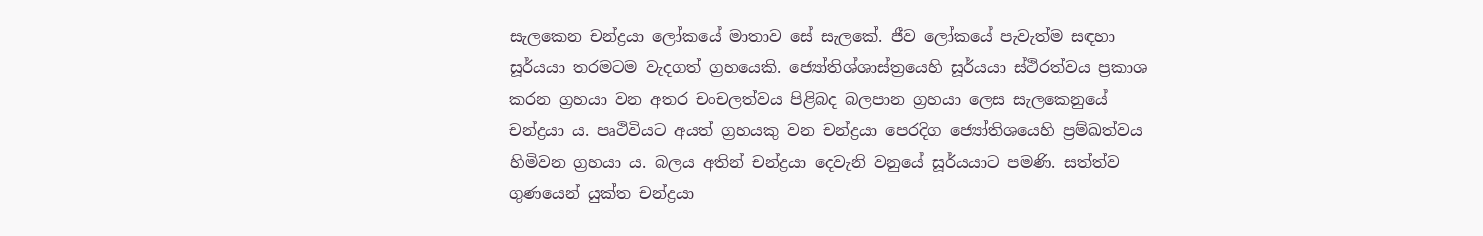සැලකෙන චන්ද්‍රයා ලෝකයේ මාතාව සේ සැලකේ. ජීව ලෝකයේ පැවැත්ම සඳහා සූර්යයා තරමටම වැදගත් ග්‍රහයෙකි. ජ්‍යෝතිශ්ශාස්ත්‍රයෙහි සූර්යයා ස්ථිරත්වය ප්‍රකාශ කරන ග්‍රහයා වන අතර චංචලත්වය පිළිබද බලපාන ග්‍රහයා ලෙස සැලකෙනුයේ චන්ද්‍රයා ය. පෘථිවියට අයත් ග්‍රහයකු වන චන්ද්‍රයා පෙරදිග ජ්‍යෝතිශයෙහි ප්‍රම්ඛත්වය හිමිවන ග්‍රහයා ය. බලය අතින් චන්ද්‍රයා දෙවැනි වනුයේ සූර්යයාට පමණි. සත්ත්ව ගුණයෙන් යුක්ත චන්ද්‍රයා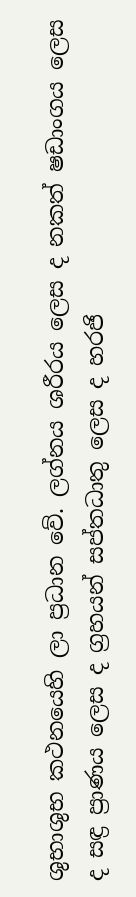ශුභාශුභ කථනයෙහි ලා ප්‍රධාන වේ. ලග්නය ශරීරය ලෙස ද නකත් ෂඩාංගය ලෙස ද සඳ්‍ර ප්‍රාණය ලෙස ද ග්‍රහයන් සප්තධාතු ලෙස ද හරජි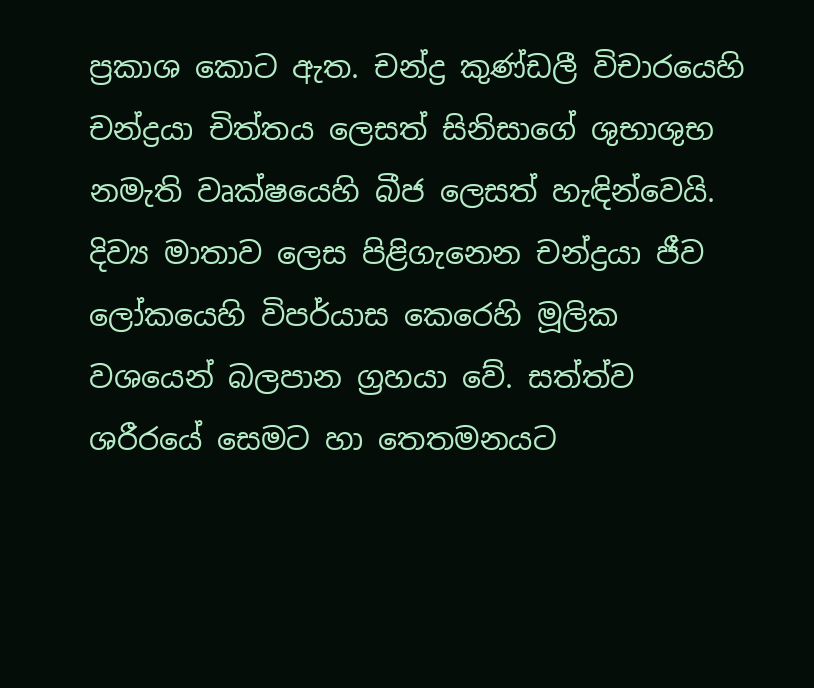ප්‍රකාශ කොට ඇත. චන්ද්‍ර කුණ්ඩලී විචාරයෙහි චන්ද්‍රයා චිත්තය ලෙසත් සිනිසාගේ ශුභාශුභ නමැති වෘක්ෂයෙහි බීජ ලෙසත් හැඳින්වෙයි. දිව්‍ය මාතාව ලෙස පිළිගැනෙන චන්ද්‍රයා ජීව ලෝකයෙහි විපර්යාස කෙරෙහි මූලික වශයෙන් බලපාන ග්‍රහයා වේ. සත්ත්ව ශරීරයේ‍ සෙමට හා තෙතමනයට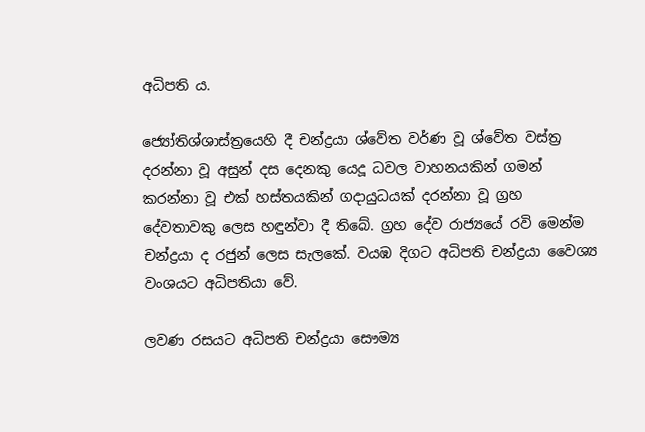අධිපති ය.

ජ්‍යෝතිශ්ශාස්ත්‍රයෙහි දී චන්ද්‍රයා ශ්වේත වර්ණ වූ ශ්වේත වස්ත්‍ර දරන්නා වූ අසුන් දස දෙනකු යෙදූ ධවල වාහනයකින් ගමන් කරන්නා වූ එක් හස්තයකින් ගදායුධයක් දරන්නා වූ ග්‍රහ දේවතාවකු ලෙස හඳුන්වා දී තිබේ. ග්‍රහ දේව රාජ්‍යයේ රවි මෙන්ම චන්ද්‍රයා ද රජුන් ලෙස සැලකේ. වයඹ දිගට අධිපති චන්ද්‍රයා වෛශ්‍ය වංශයට අධිපතියා වේ.

ලවණ රසයට අධිපති චන්ද්‍රයා සෞම්‍ය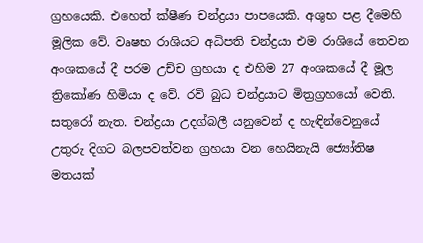ග්‍රහයෙකි. එහෙත් ක්ෂීණ චන්ද්‍රයා පාපයෙකි. අශුභ පළ දීමෙහි මූලික වේ. වෘෂභ රාශියට අධිපති චන්ද්‍රයා එම රාශියේ තෙවන අංශකයේ දී පරම උච්ච ග්‍රහයා ද එහිම 27 අංශකයේ දී මූල ත්‍රිකෝණ හිමියා ද වේ. රවි බුධ චන්ද්‍රයාට මිත්‍රග්‍රහයෝ වෙති. සතුරෝ නැත. චන්ද්‍රයා උදග්බලී යනුවෙන් ද හැඳින්වෙනුයේ උතුරු දිගට බලපවත්වන ග්‍රහයා වන හෙයිනැයි ජ්‍යෝතිෂ මතයක්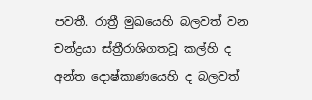පවතී. රාත්‍රී මුඛයෙහි බලවත් වන චන්ද්‍රයා ස්ත්‍රීරාශිගතවූ කල්හි ද අන්ත දොෂ්කාණයෙහි ද බලවත්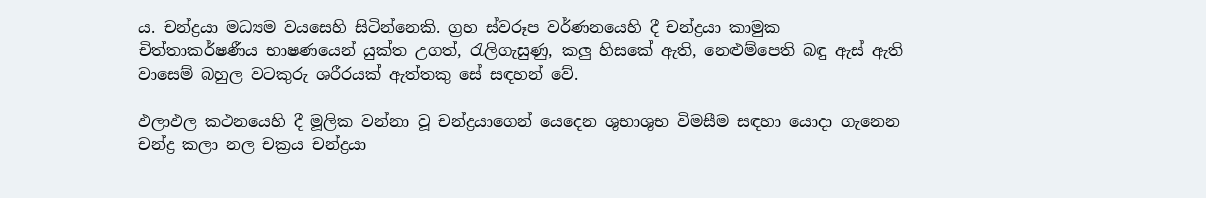ය. චන්ද්‍රයා මධ්‍යම වයසෙහි සිටින්නෙකි. ග්‍රහ ස්වරූප වර්ණනයෙහි දී චන්ද්‍රයා කාමුක චිත්තාකර්ෂණීය භාෂණයෙන් යුක්ත උගත්, රැලිගැසුණු, කලු හිසකේ ඇති, නෙළුම්පෙති බඳු ඇස් ඇති වාසෙම් බහුල වටකුරු ශරීරයක් ඇත්තකු සේ සඳහන් වේ.

ඵලාඵල කථනයෙහි දී මූලික වන්නා වූ චන්ද්‍රයාගෙන් යෙදෙන ශුභාශුභ විමසීම සඳහා යොදා ගැනෙන චන්ද්‍ර කලා නල චක්‍රය චන්ද්‍රයා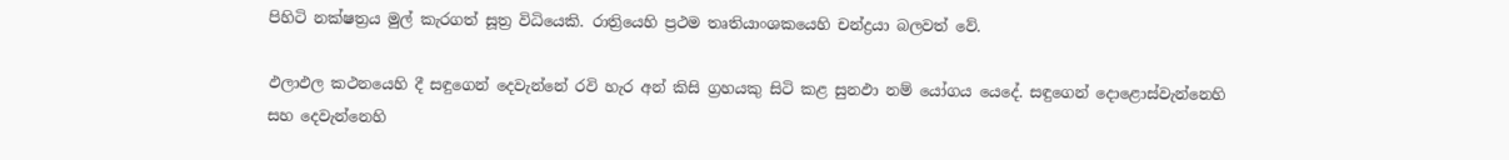පිහිටි නක්ෂත්‍රය මුල් කැරගත් සූත්‍ර විධියෙකි. රාත්‍රියෙහි ප්‍රථම තෘතියාංශකයෙහි චන්ද්‍රයා බලවත් වේ.

ඵලාඵල කථනයෙහි දී සඳුගෙන් දෙවැන්නේ රවි හැර අන් කිසි ග්‍රහයකු සිටි කළ සුනඵා නම් යෝගය යෙදේ. සඳුගෙන් දොළොස්වැන්නෙහි සහ දෙවැන්නෙහි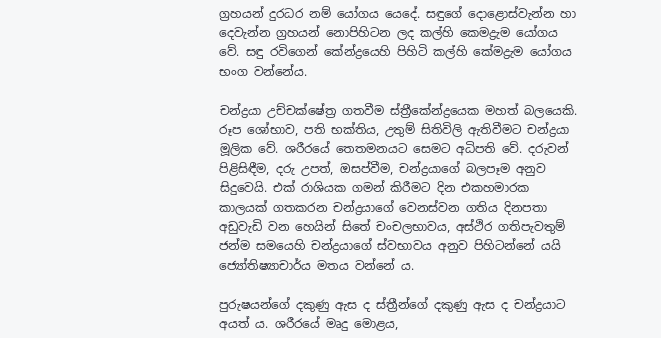ග්‍රහයන් දුරධර නම් යෝගය යෙදේ. සඳුගේ දොළොස්වැන්න හා දෙවැන්න ග්‍රහයන් නොපිහිටන ලද කල්හි කෙමද්‍රැම යෝගය වේ. සඳු රවිගෙන් කේන්ද්‍රයෙහි පිහිටි කල්හි කේමද්‍රැම යෝගය භංග වන්නේය.

චන්ද්‍රයා උච්චක්ෂේත්‍ර ගතවීම ස්ත්‍රීකේන්ද්‍රයෙක මහත් බලයෙකි. රූප ශෝභ‍ාව, පති භක්තිය, උතුම් සිතිවිලි ඇතිවීමට චන්ද්‍රයා මූලික වේ. ශරීරයේ තෙතමනයට සෙමට අධිපති ‍වේ. දරුවන් පිළිසිඳීම, දරු උපත්, ඔසප්වීම, චන්ද්‍රයාගේ බලපෑම අනුව සිදුවෙයි. එක් රාශියක ගමන් කිරීමට දින එකහමාරක කාලයක් ගතකරන චන්ද්‍රයාගේ වෙනස්වන ගතිය දිනපතා අඩුවැඩි වන හෙයින් සිතේ චංචලභාවය, අස්ථිර ගතිපැවතුම් ජන්ම සමයෙහි චන්ද්‍රයාගේ ස්වභාවය අනුව පිහිටන්නේ යයි ජ්‍යෝතිෂ්‍යාචාර්ය මතය වන්නේ ය.

පුරුෂයන්ගේ දකුණු ඇස ද ස්ත්‍රීන්ගේ දකුණු ඇස ද චන්ද්‍රයාට අයත් ය. ශරීරයේ මෘදු මොළය,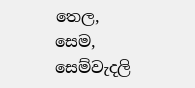තෙල, සෙම, සෙම්වැදලි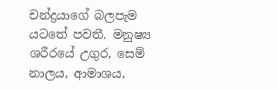චන්ද්‍රයාගේ බලපැම යටතේ පවතී. මනුෂ්‍ය ශරීරයේ උගුර, සෙම් නාලය, ආමාශය,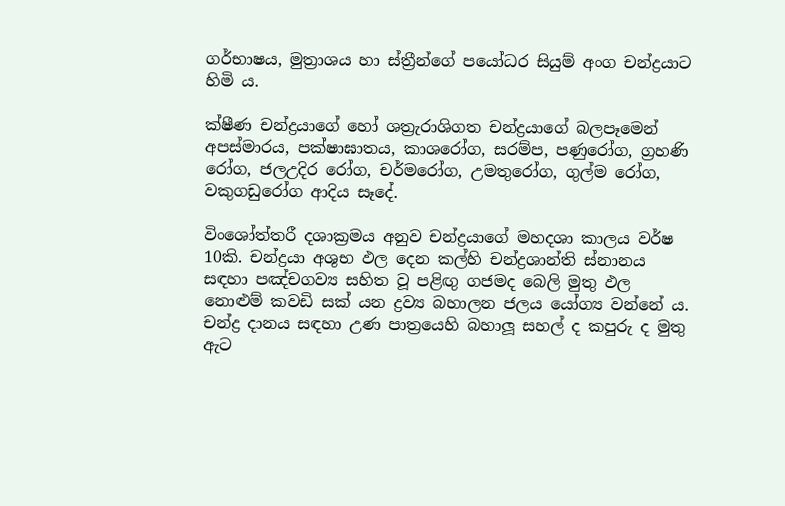ගර්භාෂය, මුත්‍රාශය හා ස්ත්‍රීන්ගේ පයෝධර සියුම් අංග චන්ද්‍රයාට හිමි ය.

ක්ෂීණ චන්ද්‍රයාගේ හෝ ශත්‍රැරාශිගත චන්ද්‍රයාගේ බලපෑමෙන් අපස්මාරය, පක්ෂාඝාතය, කාශරෝග, සරම්ප, පණුරෝග, ග්‍රහණි රෝග, ජලඋදිර රෝග, චර්මරෝග, උමතුරෝග, ගුල්ම රෝග, වකුගඩුරෝග ආදිය සෑදේ.

විංශෝත්තරී දශාක්‍රමය අනුව චන්ද්‍රයාගේ මහදශා කාලය වර්ෂ 10කි. චන්ද්‍රයා අශුභ ඵල දෙන කල්හි චන්ද්‍රශාන්ති ස්නානය සඳහා පඤ්චගව්‍ය සහිත වූ පළිඟු ගජමද බෙලි මුතු ඵල නොළුම් කවඩි සක් යන ද්‍රව්‍ය බහාලන ජලය යෝග්‍ය වන්නේ ය. චන්ද්‍ර දානය සඳහා උණ පාත්‍රයෙහි බහාලූ සහල් ද කපුරු ද මුතු ඇට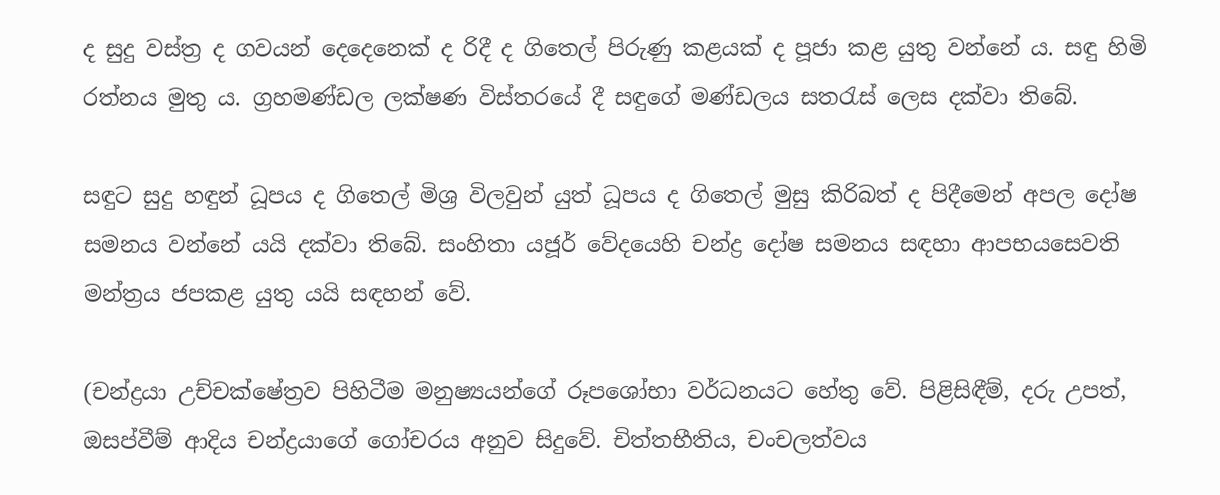ද සුදු වස්ත්‍ර ද ගවයන් දෙදෙනෙක් ද රිදී ද ගිතෙල් පිරුණු කළයක් ද පූජා කළ යුතු වන්නේ ය. සඳු හිමි රත්නය මුතු ය. ග්‍රහමණ්ඩල ලක්ෂණ විස්තරයේ දී සඳුගේ මණ්ඩලය සතරැස් ලෙස දක්වා තිබේ.

සඳුට සුදු හඳුන් ධූපය ද ගිතෙල් මිශ්‍ර විලවුන් යුත් ධූපය ද ගිතෙල් මුසු කිරිබත් ද පිදීමෙන් අපල දෝෂ සමනය වන්නේ යයි දක්වා තිබේ. සංහිතා යජූර් වේදයෙහි චන්ද්‍ර දෝෂ සමනය සඳහා ආපභයසෙවති මන්ත්‍රය ජපකළ යුතු යයි සඳහන් වේ.

(චන්ද්‍රයා උච්චක්ෂේත්‍රව පිහිටීම මනුෂ්‍යයන්ගේ රූපශෝභා වර්ධනයට හේතු ‍වේ. පිළිසිඳීම්, දරු උපත්, ඔසප්වීම් ආදිය චන්ද්‍රයාගේ ගෝචරය අනුව සිදුවේ. චිත්තභීතිය, චංචලත්වය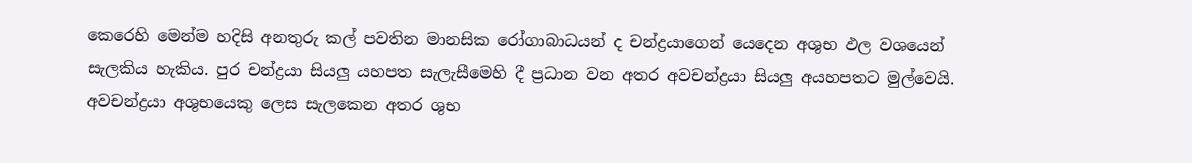කෙරෙහි මෙන්ම හදිසි අනතුරු කල් පවතින මානසික රෝගාබාධයන් ද චන්ද්‍රයාගෙන් යෙදෙන අශුභ ඵල වශයෙන් සැලකිය හැකිය. පුර චන්ද්‍රයා සියලු යහපත සැලැසීමෙහි දී ප්‍රධාන වන අතර අවචන්ද්‍රයා සියලු අයහපතට මුල්වෙයි. අවචන්ද්‍රයා අශුභයෙකු ලෙස සැලකෙන අතර ශුභ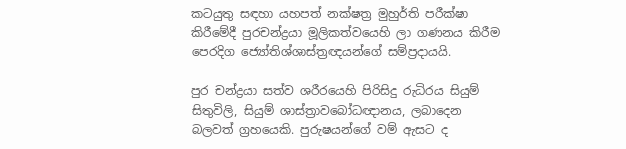කටයුතු සඳහා යහපත් නක්ෂත්‍ර මුහුර්ති පරීක්ෂා කිරීමේදී පුරචන්ද්‍රයා මූලිකත්වයෙහි ලා ගණනය කිරීම පෙරදිග ජ්‍යෝතිශ්ශාස්ත්‍රඥයන්ගේ සම්ප්‍රදායයි.

පුර චන්ද්‍රයා සත්ව ශරීරයෙහි පිරිසිදු රුධිරය සියුම් සිතුවිලි, සියුම් ශාස්ත්‍රාවබෝධඥානය, ලබාදෙන බලවත් ග්‍රහයෙකි. පුරුෂයන්ගේ වම් ඇසට ද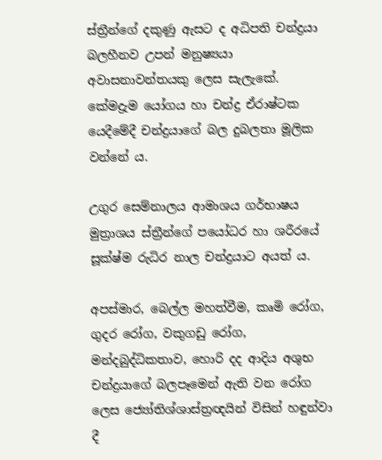ස්ත්‍රීන්ගේ දකුණු ඇසට ද අධිපති චන්ද්‍රයා බලහීනව උපන් මනුෂ්‍යයා අවාසනාවන්තයකු ලෙස සැලැකේ. කේමද්‍රැම යෝගය හා චන්ද්‍ර ඒරාෂ්ටක යෙදීමේදී චන්ද්‍රයාගේ බල දුබලතා මූලික වන්නේ ය.

උගුර සෙම්නාලය ආමාශය ගර්භාෂය මුත්‍රාශය ස්ත්‍රීන්ගේ පයෝධර හා ශරීරයේ සූක්ෂ්ම රුධිර නාල චන්ද්‍රයාට අයත් ය.

අපස්මාර, බෙල්ල මහත්වීම, කෘමි රෝග, ගුදර රෝග, වකුගඩු රෝග, මන්දබුද්ධිකතාව, හොරි දද ආදිය අශුභ චන්ද්‍රයාගේ බලපෑමෙන් ඇති වන රෝග ලෙස ජ්‍යෝතිශ්ශාස්ත්‍රඥයින් විසින් හඳුන්වා දී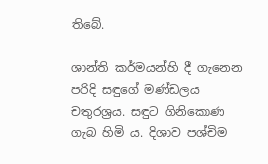තිබේ.

ශාන්ති කර්මයන්හි දී ගැනෙන පරිදි සඳුගේ මණ්ඩලය චතුරශ්‍රය. සඳුට ගිනිකොණ ගැබ හිමි ය. දිශාව පශ්චිම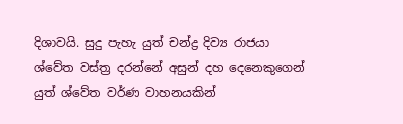දිශාවයි. සුදු පැහැ යුත් චන්ද්‍ර දිව්‍ය රාජයා ශ්වේත වස්ත්‍ර දරන්නේ අසුන් දහ දෙනෙකුගෙන් යුත් ශ්වේත වර්ණ වාහනයකින්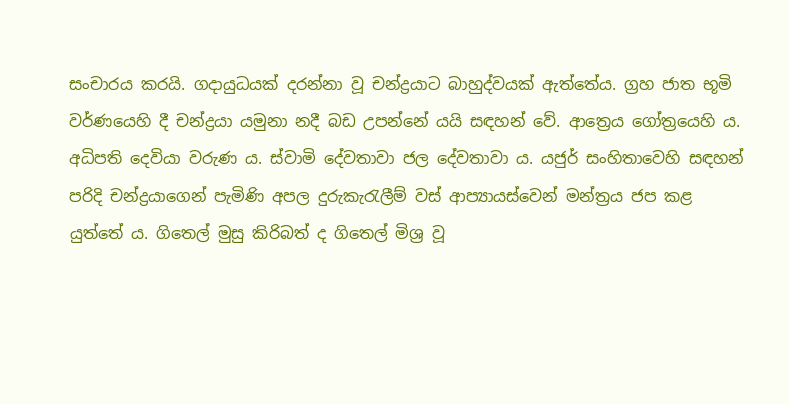සංචාරය කරයි. ගදායුධයක් දරන්නා වූ චන්ද්‍රයාට බාහුද්වයක් ඇත්තේය. ග්‍රහ ජාත භූමි වර්ණයෙහි දී චන්ද්‍රයා යමුනා නදී බඩ උපන්නේ යයි සඳහන් වේ. ආත්‍රෙය ගෝත්‍රයෙහි ය. අධිපති දෙවියා වරුණ ය. ස්වාමි දේවතාවා ජල දේවතාවා ය. යජුර් සංහිතාවෙහි සඳහන් පරිදි චන්ද්‍රයාගෙන් පැමිණි අපල දුරුකැරැලීම් වස් ආප්‍යායස්වෙන් මන්ත්‍රය ජප කළ යුත්තේ ය. ගිතෙල් මුසු කිරිබත් ද ගිතෙල් මිශ්‍ර වූ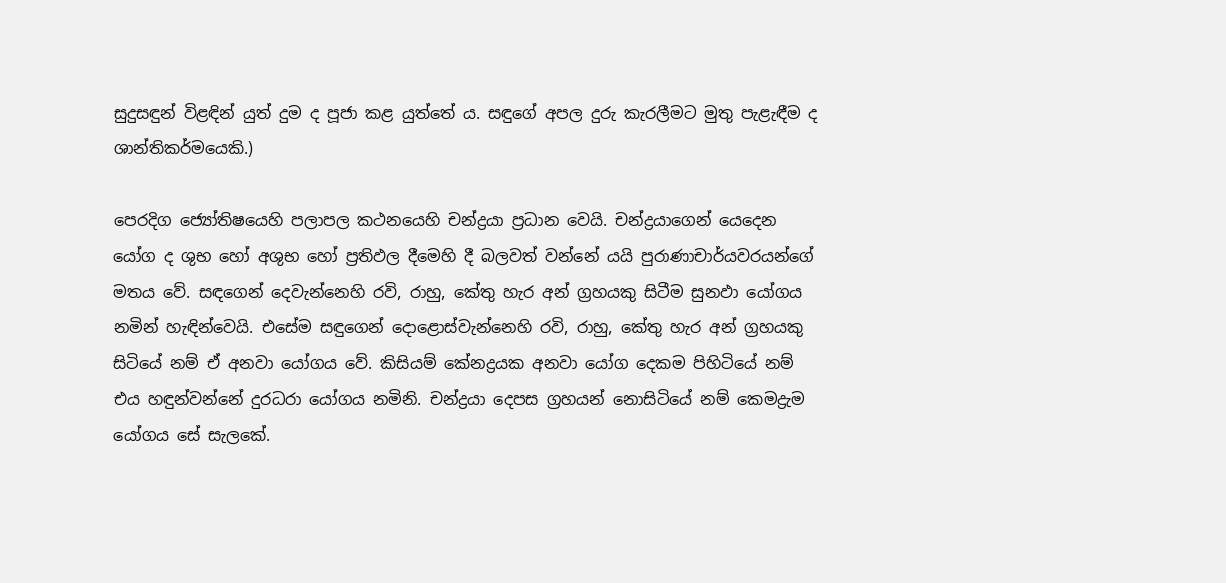සුදුසඳුන් විළඳින් යුත් දුම ද පූජා කළ යුත්තේ ය. සඳුගේ අපල දුරු කැරලීමට මුතු පැළැඳීම ද ශාන්තිකර්මයෙකි.)

පෙරදිග ජ්‍යෝතිෂයෙහි පලාපල කථනයෙහි චන්ද්‍රයා ප්‍රධාන වෙයි. චන්ද්‍රයාගෙන් යෙදෙන යෝග ද ශුභ හෝ අශුභ හෝ ප්‍රතිඵල දීමෙහි දී බලවත් වන්නේ යයි පුරාණාචාර්යවරයන්ගේ මතය වේ. සඳගෙන් දෙවැන්නෙහි රවි, රාහු, කේතු හැර අන් ග්‍රහයකු සිටීම සුනඵා යෝගය නමින් හැඳින්වෙයි. එසේම සඳුගෙන් දොළොස්වැන්නෙහි රවි, රාහු, කේතු හැර අන් ග්‍රහයකු සිටියේ නම් ඒ අනවා යෝගය වේ. කිසියම් කේනද්‍රයක අනවා යෝග දෙකම පිහිටියේ නම් එය හඳුන්වන්නේ දුරධරා යෝගය නමිනි. චන්ද්‍රයා දෙපස ග්‍රහයන් නොසිටියේ නම් කෙමද්‍රැම යෝගය සේ සැලකේ.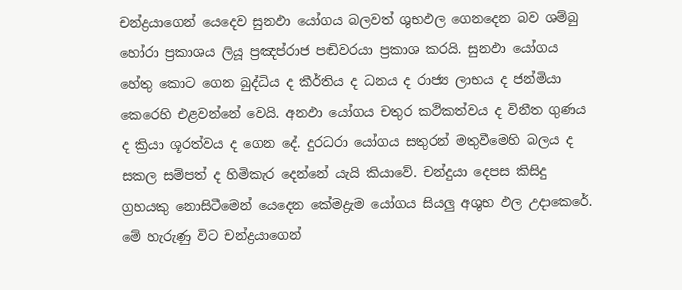චන්ද්‍රයාගෙන් යෙදෙව සුනඵා යෝගය බලවත් ශුභඵල ගෙනදෙන බව ශම්බු හෝරා ප්‍රකාශය ලියූ ප්‍රඤප්රාජ පඬිවරයා ප්‍රකාශ කරයි. සුනඵා යෝගය හේතු කොට ගෙන බුද්ධිය ද කීර්තිය ද ධනය ද රාජ්‍ය ලාභය ද ජන්මියා කෙරෙහි එළවන්නේ වෙයි. අනඵා යෝගය චතුර කථිකත්වය ද විනීත ගුණය ද ක්‍රියා ශූරත්වය ද ගෙන දේ. දුරධරා යෝගය සතුරන් මතුවීමෙහි බලය ද සකල සම්පත් ද හිමිකැර දෙන්නේ යැයි කියාවේ. චන්දුයා දෙපස කිසිදු ග්‍රහයකු නොසිටීමෙන් යෙදෙන කේමද්‍රැම යෝගය සියලු අශුභ ඵල උදාකෙරේ. මේ හැරුණු විට චන්ද්‍රයාගෙන්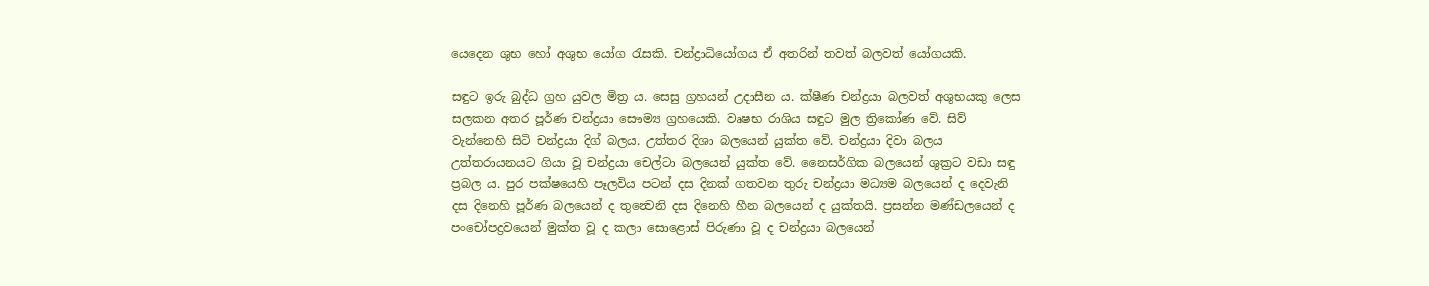යෙදෙන ශුභ හෝ අශුභ යෝග රැසකි. චන්ද්‍රාධියෝගය ඒ අතරින් තවත් බලවත් යෝගයකි.

සඳුට ඉරු බුද්ධ ග්‍රහ යුවල මිත්‍ර ය. සෙසු ග්‍රහයන් උදාසීන ය. ක්ෂීණ චන්ද්‍රයා බලවත් අශුභයකු ලෙස සලකන අතර පූර්ණ චන්ද්‍රයා සෞම්‍ය ග්‍රහයෙකි. වෘෂභ රාශිය සඳුට මුල ත්‍රිකෝණ වේ. සිව් වැන්නෙහි සිටි චන්ද්‍රයා දිග් බලය. උත්තර දිශා බලයෙන් යුක්ත වේ. චන්ද්‍රයා දිවා බලය උත්තරායනයට ගියා වූ චන්ද්‍රයා චෙල්ටා බලයෙන් යුක්ත වේ. නෛසර්ගික බලයෙන් ශුක්‍රට වඩා සඳු ප්‍රබල ය. පුර පක්ෂයෙහි පෑලවිය පටන් දස දිනක් ගතවන තුරු චන්ද්‍රයා මධ්‍යම බලයෙන් ද දෙවැනි දස දිනෙහි පූර්ණ බලයෙන් ද තුන්‍වෙනි දස දිනෙහි හීන බලයෙන් ද යුක්තයි. ප්‍රසන්න මණ්ඩලයෙන් ද පංචෝපද්‍රවයෙන් මුක්ත වූ ද කලා සොළොස් පිරුණා වූ ද චන්ද්‍රයා බලයෙන්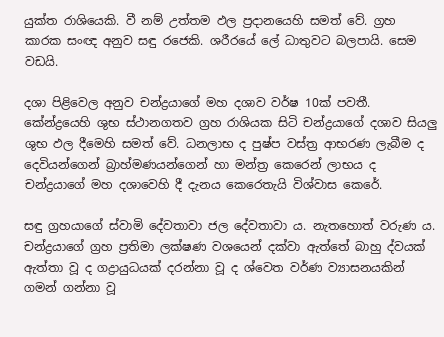යුක්ත රාශියෙකි. වී නම් උත්තම ඵල ප්‍රදානයෙහි සමත් වේ. ග්‍රහ කාරක සංඥ අනුව සඳු රජෙකි. ශරීරයේ ලේ ධාතුවට බලපායි. සෙම වඩයි.

දශා පිළිවෙල අනුව චන්ද්‍රයාගේ මහ දශාව වර්ෂ 10ක් පවතී. කේන්ද්‍රයෙහි ශුභ ස්ථානගතව ග්‍රහ රාශියක සිටි චන්ද්‍රයාගේ දශාව සියලු ශුභ ඵල දීමෙහි සමත් වේ. ධනලාභ ද පුෂ්ප වස්ත්‍ර ආභරණ ලැබීම ද දෙවියන්ගෙන් බ්‍රාහ්මණයන්ගෙන් හා මන්ත්‍ර කෙරෙන් ලාභය ද චන්ද්‍රයාගේ මහ දශාවෙහි දී දැනය කෙරෙතැයි විශ්වාස කෙරේ.

සඳු ග්‍රහයාගේ ස්වාමි දේවතාවා ජල දේවතාවා ය. නැතහොත් වරුණ ය. චන්ද්‍රයාගේ ග්‍රහ ප්‍රතිමා ලක්ෂණ වශයෙන් දක්වා ඇත්තේ බාහු ද්වයක් ඇත්තා වූ ද ගද්‍රායුධයක් දරන්නා වූ ද ශ්වෙත වර්ණ ව්‍යාසනයකින් ගමන් ගන්නා වූ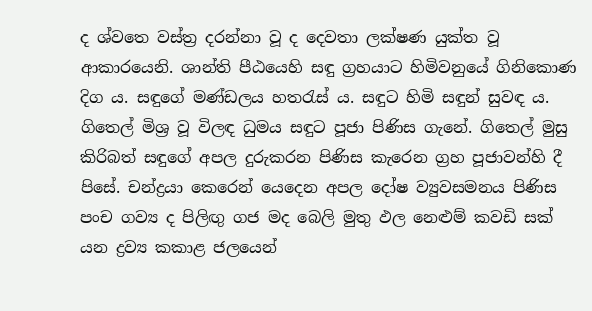ද ශ්වතෙ වස්ත්‍ර දරන්නා වූ ද දෙවතා ලක්ෂණ යුක්ත වූ ආකාරයෙනි. ශාන්ති පීඨයෙහි සඳු ග්‍රහයාට හිමිවනුයේ ගිනිකොණ දිග ය. සඳුගේ මණ්ඩලය හතරැස් ය. සඳුට හිමි සඳුන් සුවඳ ය. ගිතෙල් මිශ්‍ර වූ විලඳ ධුමය සඳුට පූජා පිණිස ගැනේ. ගිතෙල් මුසු කිරිබත් සඳුගේ අපල දුරුකරන පිණිස කැරෙන ග්‍රහ පූජාවන්හි දී පිසේ. චන්ද්‍රයා කෙරෙන් යෙදෙන අපල දෝෂ ව්‍යුවසමනය පිණිස පංච ගව්‍ය ද පිලිඟු ගජ මද බෙලි මුතු ඵල නෙළුම් කවඩි සක් යන ද්‍රව්‍ය කකාළ ජලයෙන්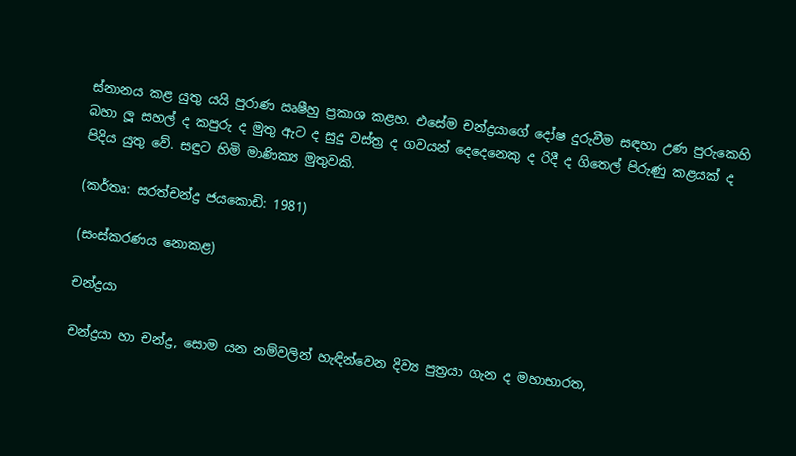ස්නානය කළ යුතු යයි පුරාණ ඍෂීහු ප්‍රකාශ කළහ. එසේම චන්ද්‍රයාගේ දෝෂ දුරුවීම සඳහා උණ පුරුකෙහි බහා ලූ සහල් ද කපුරු ද මුතු ඇට ද සුදු වස්ත්‍ර ද ගවයන් දෙදෙනෙකු ද රිදී ද ගිතෙල් පිරුණු කළයක් ද පිදිය යුතු වේ. සඳුට හිමි මාණික්‍ය මුතුවකි.

(කර්තෘ: සරත්චන්ද්‍ර ජයකොඩි: 1981)

(සංස්කරණය නොකළ)

චන්ද්‍රයා

චන්ද්‍රයා හා චන්ද්‍ර, සොම යන නම්වලින් හැඳින්වෙන දිව්‍ය පුත්‍රයා ගැන ද මහාභාරත,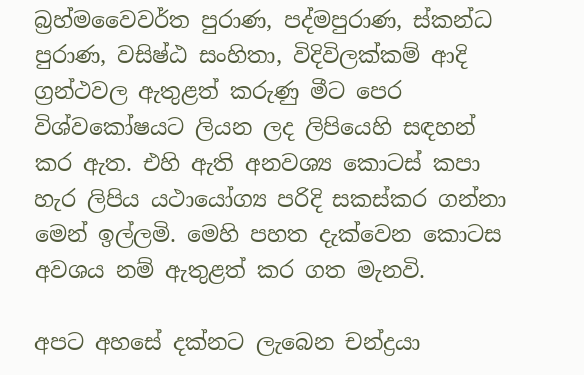බ්‍රහ්මවෛවර්ත පුරාණ, පද්මපුරාණ, ස්කන්ධ පුරාණ, වසිෂ්ඨ සංහිතා, විදිවිලක්කම් ආදි ග්‍රන්ථවල ඇතුළත් කරුණු මීට පෙර විශ්වකෝෂයට ලියන ලද ලිපියෙහි සඳහන් කර ඇත. එහි ඇති අනවශ්‍ය කොටස් කපා හැර ලිපිය යථායෝග්‍ය පරිදි සකස්කර ගන්නා මෙන් ඉල්ලමි. මෙහි පහත දැක්වෙන කොටස අවශය නම් ඇතුළත් කර ගත මැනවි.

අපට අහසේ දක්නට ලැබෙන චන්ද්‍රයා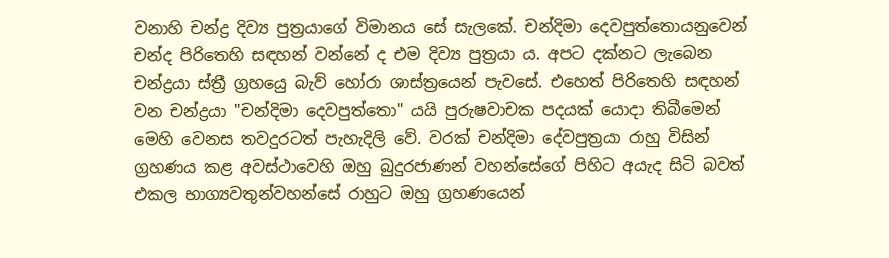වනාහි චන්ද්‍ර දිව්‍ය පුත්‍රයාගේ විමානය සේ සැලකේ. චන්දිමා දෙව‍පුත්තොයනුවෙන් චන්ද පිරිතෙහි සඳහන් වන්නේ ද එම දිව්‍ය පුත්‍රයා ය. අපට දක්නට ලැබෙන චන්ද්‍රයා ස්ත්‍රී ග්‍රහයෙු බැව් හෝරා ශාස්ත්‍රයෙන් පැවසේ. එහෙත් පිරිතෙහි සඳහන් වන චන්ද්‍රයා "චන්දිමා‍ දෙවපුත්තො" යයි පුරුෂවාචක පදයක් යොදා තිබීමෙන් මෙහි වෙනස තවදුරටත් පැහැදිලි වේ. වරක් චන්දිමා දේවපුත්‍රයා රාහු විසින් ග්‍රහණය කළ අවස්ථාවෙහි ඔහු බුදුරජාණන් වහන්සේගේ පිහිට අයැද සිටි බවත් එකල භාග්‍යවතුන්වහන්සේ රාහුට ඔහු ග්‍රහණයෙන්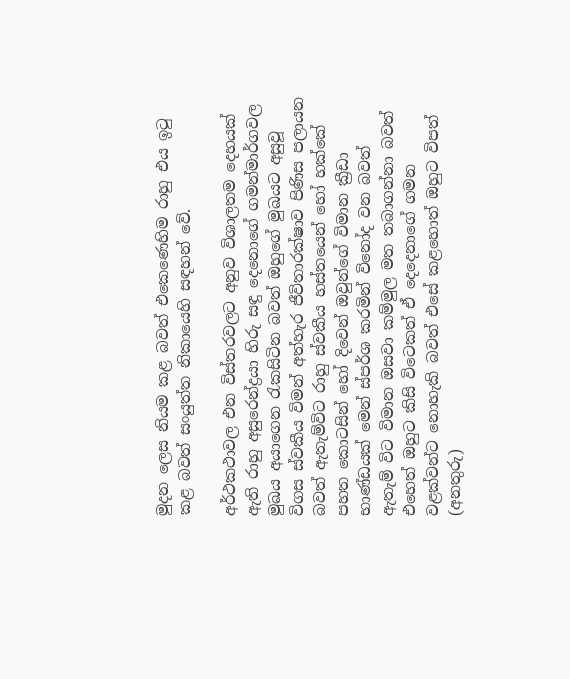මුදන ලෙස නියම කළ බවත් එකෙණෙහිම රාහු එය ඉටු කළ බවත් සංයුත්ත නිකායෙහි සඳහන් වේ.

අර්ථකථාවල එන විස්තරවලට අනුව විශාලතම දෙහයක් ඇති රාහු අසුරෙන්ද්‍රයා හිරු සඳු දෙනොගේ ගමන්මාර්ගවල මුඛය අයාගෙන රැකසිටින බවත් ඔහුගේ මුඛයට අසුවූ විගස ස්වකීය විමන් අත්හැර ජීවිතාරක්ෂාව පිණිස පලායන බවත් ඇතැම්විට රාහු ස්වකීය හස්තයෙන් හෝ හක්කේ පහත කොටසින් හෝ දිවෙන් ඔවුන්ගේ විමාන ක්‍රීඩා භාණ්ඩයක් මෙන් ස්පර්ශ කරමින් විනෝද වන බවත් ඇතැම් විට විමාන ඔසවා කම්මුල මත තබාගන්නා බවත් එහෙත් ඔහුට කිසි විටෙකත් ඒ දෙදෙනාගේ ගමන වළක්වන්ට නොහැකි බවත් එසේ කළහොත් ඔහුට විපත් (අනතුරු)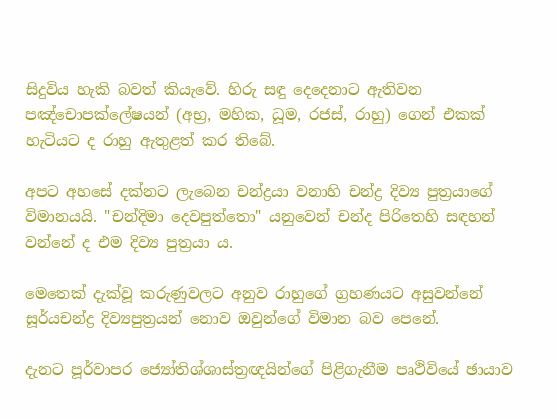සිදුවිය හැකි බවත් කියැවේ. හිරු සඳු දෙදෙනාට ඇතිවන පඤ්චොපක්ලේෂයන් (අභ්‍ර, මහික, ධූම, රජස්, රාහු) ගෙන් එකක් හැටියට ද රාහු ඇතුළත් කර තිබේ.

අපට අහ‍සේ දක්නට ලැබෙන චන්ද්‍රයා වනාහි චන්ද්‍ර දිව්‍ය පුත්‍රයාගේ විමානයයි. "චන්දිමා දෙවපුත්තො" යනුවෙන් චන්ද පිරිතෙහි සඳහන් වන්නේ ද එම දිව්‍ය පුත්‍රයා ය.

මෙතෙක් දැක්වූ කරුණුවල‍ට අනුව රාහුගේ ග්‍රහණයට අසුවන්නේ සූර්යචන්ද්‍ර දිව්‍යපුත්‍රයන් නොව ඔවුන්ගේ විමාන බව පෙනේ.

දැනට පූර්වාපර ජ්‍යෝතිශ්ශාස්ත්‍රඥයින්‍ගේ පිළිගැනීම පෘථිවියේ ඡායාව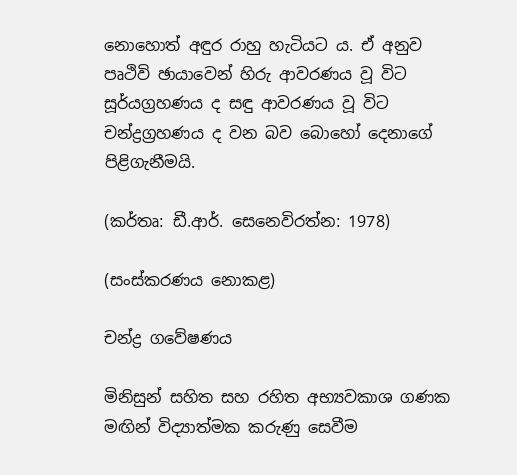නොහොත් අඳුර රාහු හැටියට ය. ඒ අනුව පෘථිවි ඡායාවෙන් හිරු ආවරණය වූ විට සූර්යග්‍රහණය ද සඳු ආවරණය වූ විට චන්ද්‍රග්‍රහණය ද වන බව බොහෝ දෙනාගේ පිළිගැනීමයි.

(කර්තෘ: ඩී.ආර්. සෙනෙවිරත්න: 1978)

(සංස්කරණය නොකළ)

චන්ද්‍ර ගවේෂණය

මිනිසුන් සහිත සහ රහිත අභ්‍යවකාශ ගණක මඟින් විද්‍යාත්මක කරුණු සෙවීම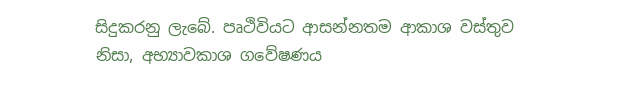සිදුකරනු ලැබේ. පෘථිවියට ආසන්නතම ආකාශ වස්තුව නිසා, අභ්‍යාවකාශ ගවේෂණය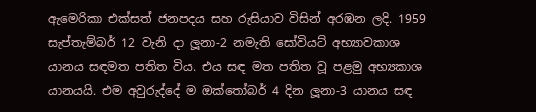ඇමෙරිකා එක්සත් ජනපදය සහ රුසියාව විසින් අරඹන ලදි. 1959 සැප්තැම්බර් 12 වැනි දා ලූනා-2 නමැති සෝවියට් අභ්‍යාවකාශ යානය සඳමත පතිත විය. එය සඳ මත පතිත වූ පළමු අභ්‍යකාශ යානයයි. එම අවුරුද්දේ ම ඔක්තෝබර් 4 දින ලූනා-3 යානය සඳ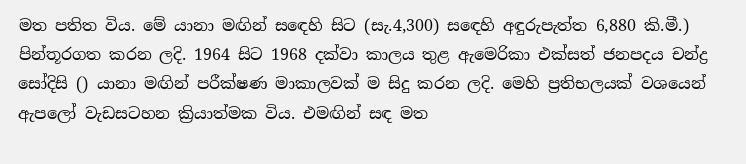මත පතිත විය. මේ යානා මඟින් ස‍ඳෙහි සිට (සැ.4,300) ස‍ඳෙහි අඳුරුපැත්ත 6,880 කි.මී.) පින්තූරගත කරන ලදි. 1964 සිට 1968 දක්වා කාලය තුළ ඇමෙරිකා එක්සත් ජනපදය චන්ද්‍ර සෝදිසි () යානා මඟින් පරීක්ෂණ මාකාලවක් ම සිදු කරන ලදි. මෙහි ප්‍රතිභලයක් වශයෙන් ඇපලෝ වැඩසටහන ක්‍රියාත්මක විය. එමඟින් සඳ මත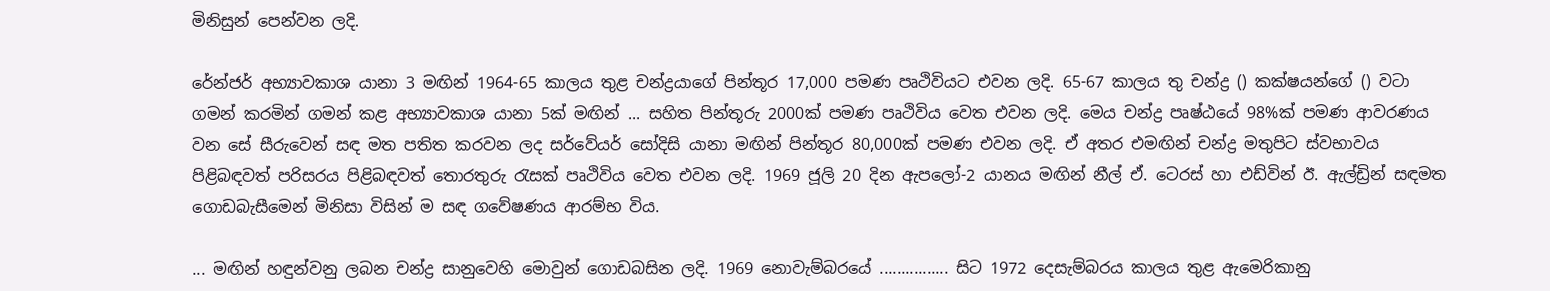මිනිසුන් පෙන්වන ලදි.

රේන්ජර් අභ්‍යාවකාශ යානා 3 මඟින් 1964-65 කාලය තුළ චන්ද්‍රයාගේ පින්තූර 17,000 පමණ පෘථිවියට එවන ලදි. 65-67 කාලය තු චන්ද්‍ර () කක්ෂයන්ගේ () වටා ගමන් කරමින් ගමන් කළ අභ්‍යාවකාශ යානා 5ක් මඟින් ... සහිත පින්තූරු 2000ක් පමණ පෘථිවිය වෙත එවන ලදි. මෙය චන්ද්‍ර පෘෂ්ඨයේ 98%ක් පමණ ආවරණය වන සේ සීරුවෙන් සඳ මත පතිත කරවන ලද සර්වේයර් සෝදිසි යානා මඟින් පින්තූර 80,000ක් පමණ එවන ලදි. ඒ අතර එමඟින් චන්ද්‍ර මතුපිට ස්වභාවය පිළිබඳවත් පරිසරය පිළිබඳවත් තොරතුරු රැසක් පෘථිවිය වෙත එවන ලදි. 1969 ජූලි 20 දින ඇපලෝ-2 යානය මඟින් නීල් ඒ. ටෙරස් හා එඩ්වින් ඊ. ඇල්ඩ්‍රින් සඳමත ගොඩබැසීමෙන් මිනිසා විසින් ම සඳ ගවේෂණය ආරම්භ විය.

... මඟින් හඳුන්වනු ලබන චන්ද්‍ර සානුවෙහි මොවුන් ගොඩබසින ලදි. 1969 නොවැම්බරයේ ................ සිට 1972 දෙසැම්බරය කාලය තුළ ඇමෙරිකානු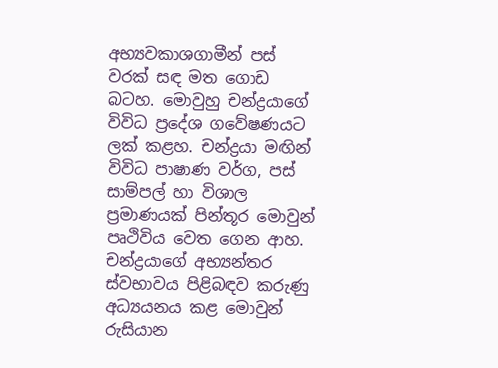අභ්‍යවකාශගාමීන් පස් වරක් සඳ මත ගොඩ බටහ. මොවුහු චන්ද්‍රයාගේ විවිධ ප්‍රදේශ ගවේෂණයට ලක් කළහ. චන්ද්‍රයා මඟින් විවිධ පාෂාණ වර්ග, පස් සාම්පල් හා විශාල ප්‍රමාණයක් පින්තූර මොවුන් පෘථිවිය වෙත ගෙන ආහ. චන්ද්‍රයා‍ගේ අභ්‍යන්තර ස්වභාවය පිළිබඳව කරුණු අධ්‍යයනය කළ මොවුන් රුසියාන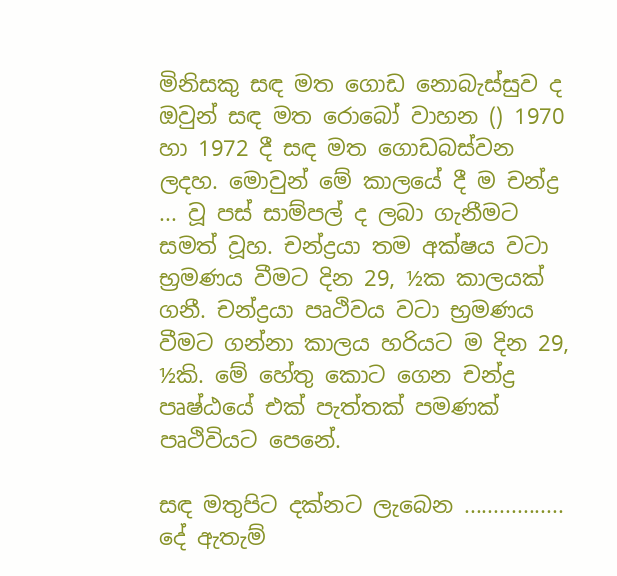මිනිසකු සඳ මත ගොඩ නොබැස්සුව ද ඔවුන් සඳ මත රොබෝ වාහන () 1970 හා 1972 දී සඳ මත ගොඩබස්වන ලදහ. මොවුන් මේ කාලයේ දී ම චන්ද්‍ර ... වූ පස් සාම්පල් ද ලබා ගැනීමට සමත් වූහ. චන්ද්‍රයා තම අක්ෂය වටා භ්‍රමණය වීමට දින 29, ½ක කාලයක් ගනී. චන්ද්‍රයා පෘථිවය වටා භ්‍රමණය වීමට ගන්නා කාලය හරියට ම දින 29, ½කි. මේ හේතු කො‍ට ගෙන චන්ද්‍ර පෘෂ්ඨයේ එක් පැත්තක් පමණක් පෘථිවියට පෙනේ.

සඳ මතුපිට දක්නට ලැබෙන ................. දේ ඇතැම්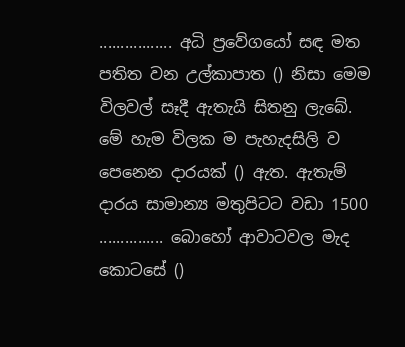................. අධි ප්‍රවේගයෝ සඳ මත පතිත වන උල්කාපාත () නිසා මෙම විලවල් සෑදී ඇතැයි සිතනු ලැබේ. මේ හැම විලක ම පැහැදසිලි ව පෙනෙන දාරයක් () ඇත. ඇතැම් දාරය සාමාන්‍ය මතුපිටට වඩා 1500 ............... බොහෝ ආවාටවල මැද කොටසේ ()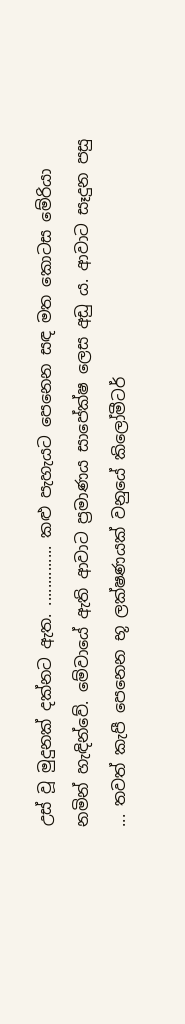උස් වූ මුදුනක් දක්නට ඇත. .............. කළු පැහැයට පෙනෙන සඳ මත කොටස මේරියා නමින් හැඳින්වේ. මේවායේ ඇති ආවාට ප්‍රමාණය සාපේක්ෂ ලෙස අඩු ය. ආවාට සෑදුන පසු ... තවත් කැපී පෙනෙන භූ ලක්ෂණයක් වනුයේ කිලෝමීටර්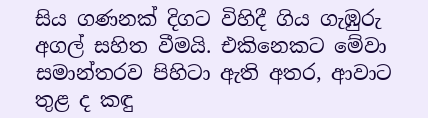සිය ගණනක් දිගට විහිදී ගිය ගැඹුරු අගල් සහිත වීමයි. එකිනෙකට මේවා සමාන්තරව පිහිටා ඇති අතර, ආවාට තුළ ද කඳු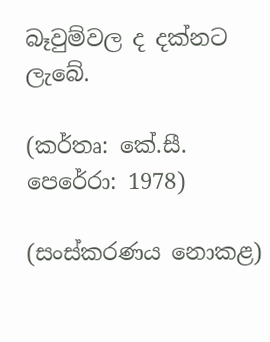බෑවුම්වල ද දක්නට ලැබේ.

(කර්තෘ: කේ.සී. පෙරේරා: 1978)

(සංස්කරණය නොකළ)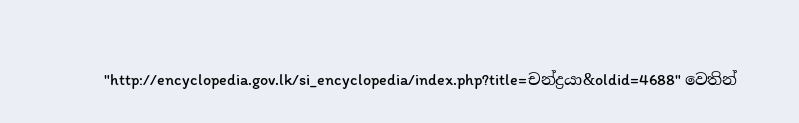"http://encyclopedia.gov.lk/si_encyclopedia/index.php?title=චන්ද්‍රයා&oldid=4688" වෙතින්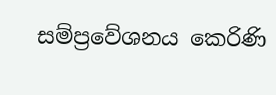සම්ප්‍රවේශනය කෙරිණි